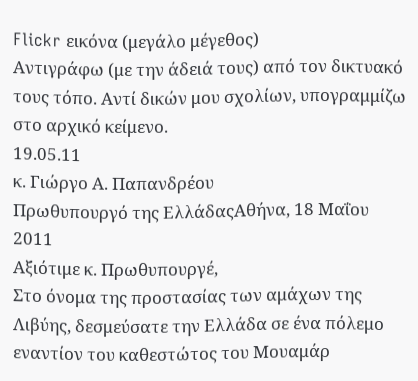Flickr εικόνα (μεγάλο μέγεθος)
Αντιγράφω (με την άδειά τους) από τον δικτυακό τους τόπο. Αντί δικών μου σχολίων, υπογραμμίζω στο αρχικό κείμενο.
19.05.11
κ. Γιώργο Α. Παπανδρέου
Πρωθυπουργό της ΕλλάδαςΑθήνα, 18 Μαΐου 2011
Αξιότιμε κ. Πρωθυπουργέ,
Στο όνομα της προστασίας των αμάχων της Λιβύης, δεσμεύσατε την Ελλάδα σε ένα πόλεμο εναντίον του καθεστώτος του Μουαμάρ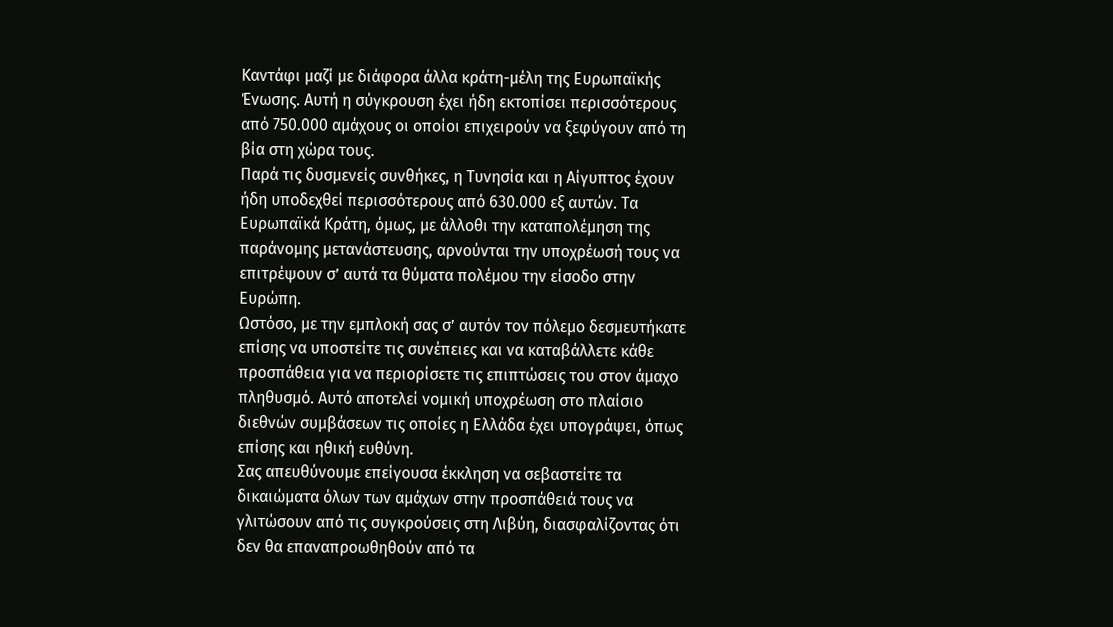Καντάφι μαζί με διάφορα άλλα κράτη-μέλη της Ευρωπαϊκής Ένωσης. Αυτή η σύγκρουση έχει ήδη εκτοπίσει περισσότερους από 750.000 αμάχους οι οποίοι επιχειρούν να ξεφύγουν από τη βία στη χώρα τους.
Παρά τις δυσμενείς συνθήκες, η Τυνησία και η Αίγυπτος έχουν ήδη υποδεχθεί περισσότερους από 630.000 εξ αυτών. Τα Ευρωπαϊκά Κράτη, όμως, με άλλοθι την καταπολέμηση της παράνομης μετανάστευσης, αρνούνται την υποχρέωσή τους να επιτρέψουν σ’ αυτά τα θύματα πολέμου την είσοδο στην Ευρώπη.
Ωστόσο, με την εμπλοκή σας σ’ αυτόν τον πόλεμο δεσμευτήκατε επίσης να υποστείτε τις συνέπειες και να καταβάλλετε κάθε προσπάθεια για να περιορίσετε τις επιπτώσεις του στον άμαχο πληθυσμό. Αυτό αποτελεί νομική υποχρέωση στο πλαίσιο διεθνών συμβάσεων τις οποίες η Ελλάδα έχει υπογράψει, όπως επίσης και ηθική ευθύνη.
Σας απευθύνουμε επείγουσα έκκληση να σεβαστείτε τα δικαιώματα όλων των αμάχων στην προσπάθειά τους να γλιτώσουν από τις συγκρούσεις στη Λιβύη, διασφαλίζοντας ότι δεν θα επαναπροωθηθούν από τα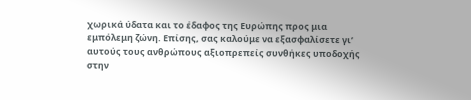χωρικά ύδατα και το έδαφος της Ευρώπης προς μια εμπόλεμη ζώνη. Επίσης, σας καλούμε να εξασφαλίσετε γι’ αυτούς τους ανθρώπους αξιοπρεπείς συνθήκες υποδοχής στην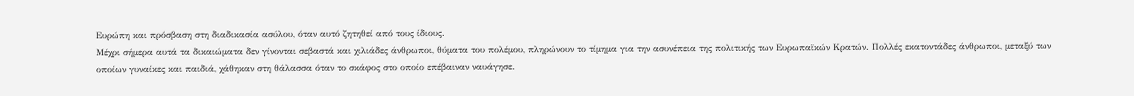Ευρώπη και πρόσβαση στη διαδικασία ασύλου, όταν αυτό ζητηθεί από τους ίδιους.
Μέχρι σήμερα αυτά τα δικαιώματα δεν γίνονται σεβαστά και χιλιάδες άνθρωποι, θύματα του πολέμου, πληρώνουν το τίμημα για την ασυνέπεια της πολιτικής των Ευρωπαϊκών Κρατών. Πολλές εκατοντάδες άνθρωποι, μεταξύ των οποίων γυναίκες και παιδιά, χάθηκαν στη θάλασσα όταν το σκάφος στο οποίο επέβαιναν ναυάγησε.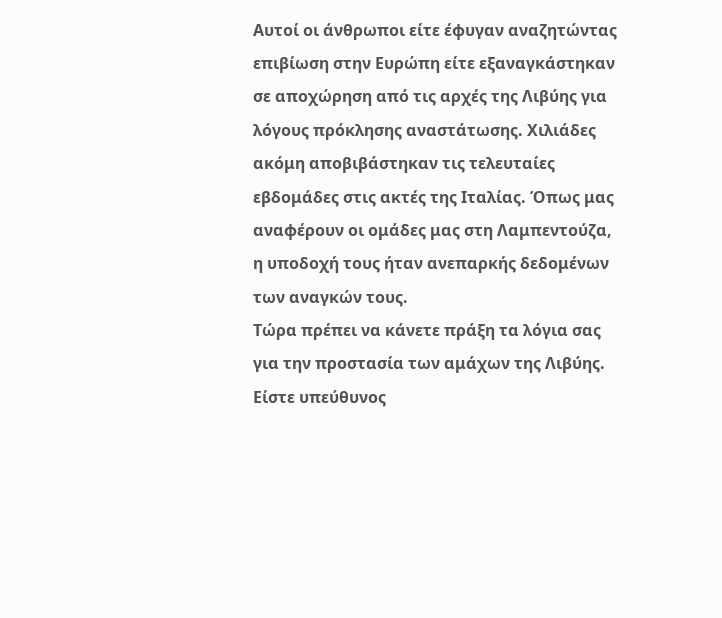Αυτοί οι άνθρωποι είτε έφυγαν αναζητώντας επιβίωση στην Ευρώπη είτε εξαναγκάστηκαν σε αποχώρηση από τις αρχές της Λιβύης για λόγους πρόκλησης αναστάτωσης. Χιλιάδες ακόμη αποβιβάστηκαν τις τελευταίες εβδομάδες στις ακτές της Ιταλίας. Όπως μας αναφέρουν οι ομάδες μας στη Λαμπεντούζα, η υποδοχή τους ήταν ανεπαρκής δεδομένων των αναγκών τους.
Τώρα πρέπει να κάνετε πράξη τα λόγια σας για την προστασία των αμάχων της Λιβύης. Είστε υπεύθυνος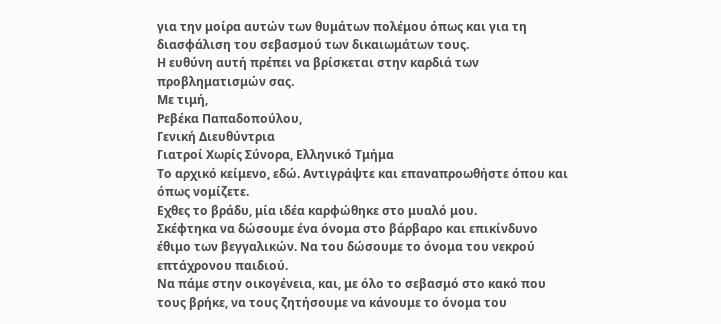για την μοίρα αυτών των θυμάτων πολέμου όπως και για τη διασφάλιση του σεβασμού των δικαιωμάτων τους.
Η ευθύνη αυτή πρέπει να βρίσκεται στην καρδιά των προβληματισμών σας.
Με τιμή,
Ρεβέκα Παπαδοπούλου,
Γενική Διευθύντρια
Γιατροί Χωρίς Σύνορα, Ελληνικό Τμήμα
Το αρχικό κείμενο, εδώ. Αντιγράψτε και επαναπροωθήστε όπου και όπως νομίζετε.
Εχθες το βράδυ, μία ιδέα καρφώθηκε στο μυαλό μου.
Σκέφτηκα να δώσουμε ένα όνομα στο βάρβαρο και επικίνδυνο έθιμο των βεγγαλικών. Να του δώσουμε το όνομα του νεκρού επτάχρονου παιδιού.
Να πάμε στην οικογένεια, και, με όλο το σεβασμό στο κακό που τους βρήκε, να τους ζητήσουμε να κάνουμε το όνομα του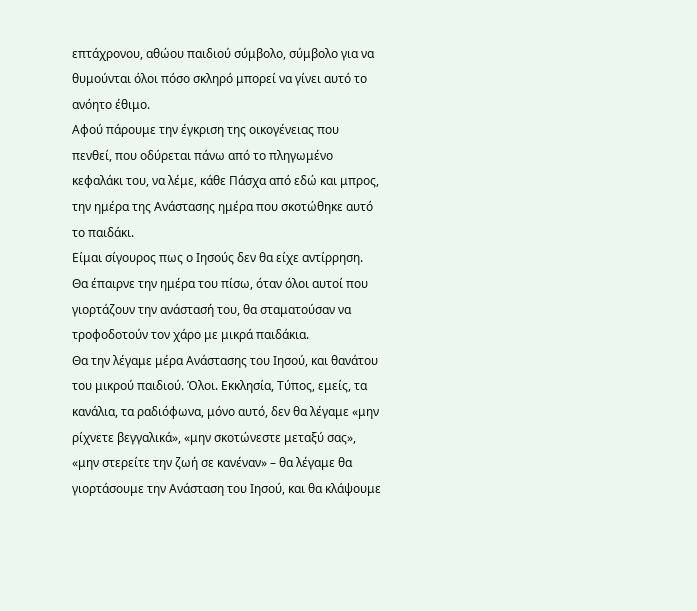επτάχρονου, αθώου παιδιού σύμβολο, σύμβολο για να θυμούνται όλοι πόσο σκληρό μπορεί να γίνει αυτό το ανόητο έθιμο.
Αφού πάρουμε την έγκριση της οικογένειας που πενθεί, που οδύρεται πάνω από το πληγωμένο κεφαλάκι του, να λέμε, κάθε Πάσχα από εδώ και μπρος, την ημέρα της Ανάστασης ημέρα που σκοτώθηκε αυτό το παιδάκι.
Είμαι σίγουρος πως ο Ιησούς δεν θα είχε αντίρρηση. Θα έπαιρνε την ημέρα του πίσω, όταν όλοι αυτοί που γιορτάζουν την ανάστασή του, θα σταματούσαν να τροφοδοτούν τον χάρο με μικρά παιδάκια.
Θα την λέγαμε μέρα Ανάστασης του Ιησού, και θανάτου του μικρού παιδιού. Όλοι. Εκκλησία, Τύπος, εμείς, τα κανάλια, τα ραδιόφωνα, μόνο αυτό, δεν θα λέγαμε «μην ρίχνετε βεγγαλικά», «μην σκοτώνεστε μεταξύ σας», «μην στερείτε την ζωή σε κανέναν» – θα λέγαμε θα γιορτάσουμε την Ανάσταση του Ιησού, και θα κλάψουμε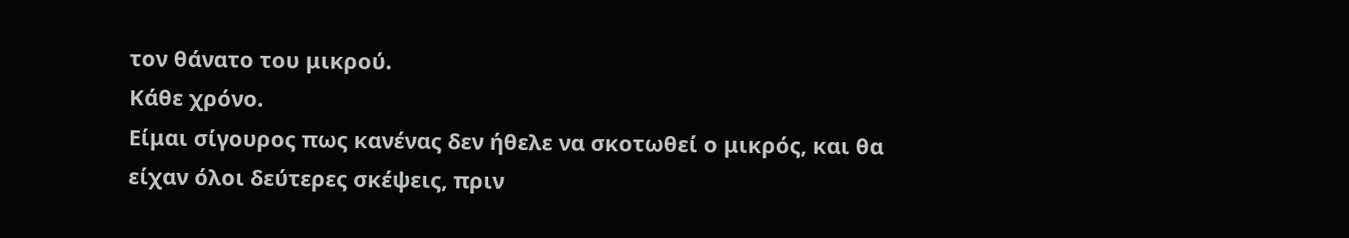τον θάνατο του μικρού.
Κάθε χρόνο.
Είμαι σίγουρος πως κανένας δεν ήθελε να σκοτωθεί ο μικρός, και θα είχαν όλοι δεύτερες σκέψεις, πριν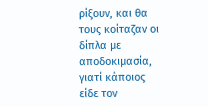ρίξουν, και θα τους κοίταζαν οι δίπλα με αποδοκιμασία, γιατί κάποιος είδε τον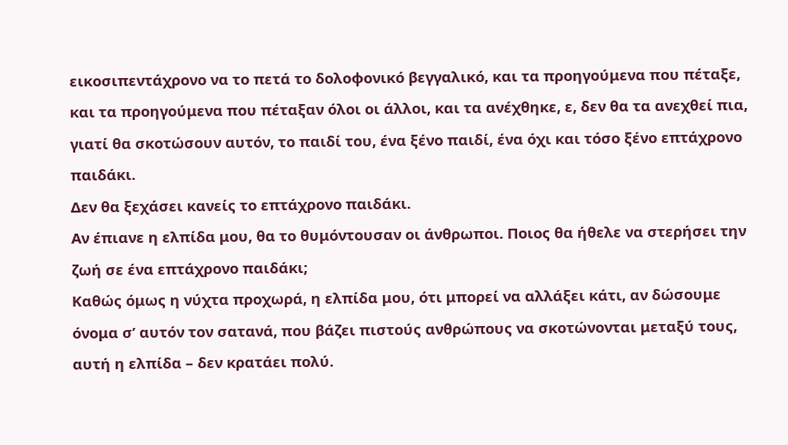εικοσιπεντάχρονο να το πετά το δολοφονικό βεγγαλικό, και τα προηγούμενα που πέταξε, και τα προηγούμενα που πέταξαν όλοι οι άλλοι, και τα ανέχθηκε, ε, δεν θα τα ανεχθεί πια, γιατί θα σκοτώσουν αυτόν, το παιδί του, ένα ξένο παιδί, ένα όχι και τόσο ξένο επτάχρονο παιδάκι.
Δεν θα ξεχάσει κανείς το επτάχρονο παιδάκι.
Αν έπιανε η ελπίδα μου, θα το θυμόντουσαν οι άνθρωποι. Ποιος θα ήθελε να στερήσει την ζωή σε ένα επτάχρονο παιδάκι;
Καθώς όμως η νύχτα προχωρά, η ελπίδα μου, ότι μπορεί να αλλάξει κάτι, αν δώσουμε όνομα σ’ αυτόν τον σατανά, που βάζει πιστούς ανθρώπους να σκοτώνονται μεταξύ τους, αυτή η ελπίδα – δεν κρατάει πολύ.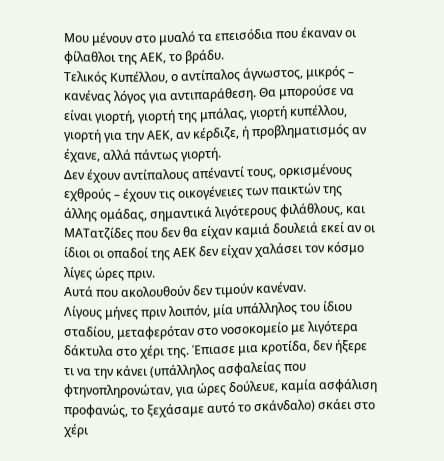Μου μένουν στο μυαλό τα επεισόδια που έκαναν οι φίλαθλοι της ΑΕΚ, το βράδυ.
Τελικός Κυπέλλου, ο αντίπαλος άγνωστος, μικρός – κανένας λόγος για αντιπαράθεση. Θα μπορούσε να είναι γιορτή, γιορτή της μπάλας, γιορτή κυπέλλου, γιορτή για την ΑΕΚ, αν κέρδιζε, ή προβληματισμός αν έχανε, αλλά πάντως γιορτή.
Δεν έχουν αντίπαλους απέναντί τους, ορκισμένους εχθρούς – έχουν τις οικογένειες των παικτών της άλλης ομάδας, σημαντικά λιγότερους φιλάθλους, και ΜΑΤατζίδες που δεν θα είχαν καμιά δουλειά εκεί αν οι ίδιοι οι οπαδοί της ΑΕΚ δεν είχαν χαλάσει τον κόσμο λίγες ώρες πριν.
Αυτά που ακολουθούν δεν τιμούν κανέναν.
Λίγους μήνες πριν λοιπόν, μία υπάλληλος του ίδιου σταδίου, μεταφερόταν στο νοσοκομείο με λιγότερα δάκτυλα στο χέρι της. Έπιασε μια κροτίδα, δεν ήξερε τι να την κάνει (υπάλληλος ασφαλείας που φτηνοπληρονώταν, για ώρες δούλευε, καμία ασφάλιση προφανώς, το ξεχάσαμε αυτό το σκάνδαλο) σκάει στο χέρι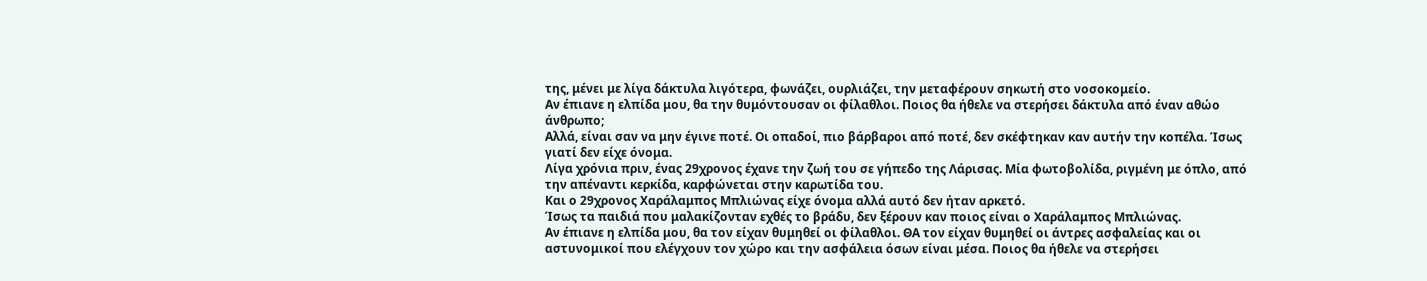της, μένει με λίγα δάκτυλα λιγότερα, φωνάζει, ουρλιάζει, την μεταφέρουν σηκωτή στο νοσοκομείο.
Αν έπιανε η ελπίδα μου, θα την θυμόντουσαν οι φίλαθλοι. Ποιος θα ήθελε να στερήσει δάκτυλα από έναν αθώο άνθρωπο;
Αλλά, είναι σαν να μην έγινε ποτέ. Οι οπαδοί, πιο βάρβαροι από ποτέ, δεν σκέφτηκαν καν αυτήν την κοπέλα. Ίσως γιατί δεν είχε όνομα.
Λίγα χρόνια πριν, ένας 29χρονος έχανε την ζωή του σε γήπεδο της Λάρισας. Μία φωτοβολίδα, ριγμένη με όπλο, από την απέναντι κερκίδα, καρφώνεται στην καρωτίδα του.
Και ο 29χρονος Χαράλαμπος Μπλιώνας είχε όνομα αλλά αυτό δεν ήταν αρκετό.
Ίσως τα παιδιά που μαλακίζονταν εχθές το βράδυ, δεν ξέρουν καν ποιος είναι ο Χαράλαμπος Μπλιώνας.
Αν έπιανε η ελπίδα μου, θα τον είχαν θυμηθεί οι φίλαθλοι. ΘΑ τον είχαν θυμηθεί οι άντρες ασφαλείας και οι αστυνομικοί που ελέγχουν τον χώρο και την ασφάλεια όσων είναι μέσα. Ποιος θα ήθελε να στερήσει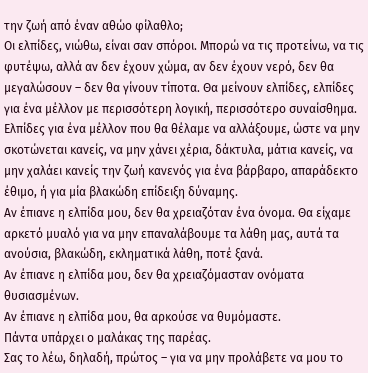την ζωή από έναν αθώο φίλαθλο;
Οι ελπίδες, νιώθω, είναι σαν σπόροι. Μπορώ να τις προτείνω, να τις φυτέψω, αλλά αν δεν έχουν χώμα, αν δεν έχουν νερό, δεν θα μεγαλώσουν – δεν θα γίνουν τίποτα. Θα μείνουν ελπίδες, ελπίδες για ένα μέλλον με περισσότερη λογική, περισσότερο συναίσθημα.
Ελπίδες για ένα μέλλον που θα θέλαμε να αλλάξουμε, ώστε να μην σκοτώνεται κανείς, να μην χάνει χέρια, δάκτυλα, μάτια κανείς, να μην χαλάει κανείς την ζωή κανενός για ένα βάρβαρο, απαράδεκτο έθιμο, ή για μία βλακώδη επίδειξη δύναμης.
Αν έπιανε η ελπίδα μου, δεν θα χρειαζόταν ένα όνομα. Θα είχαμε αρκετό μυαλό για να μην επαναλάβουμε τα λάθη μας, αυτά τα ανούσια, βλακώδη, εκληματικά λάθη, ποτέ ξανά.
Αν έπιανε η ελπίδα μου, δεν θα χρειαζόμασταν ονόματα θυσιασμένων.
Αν έπιανε η ελπίδα μου, θα αρκούσε να θυμόμαστε.
Πάντα υπάρχει ο μαλάκας της παρέας.
Σας το λέω, δηλαδή, πρώτος – για να μην προλάβετε να μου το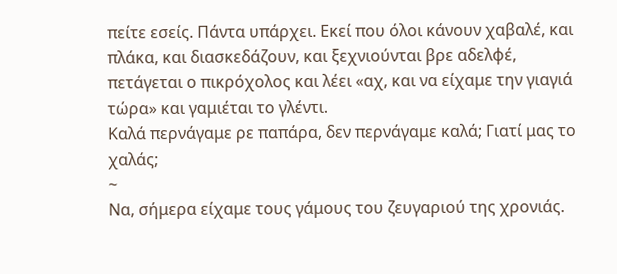πείτε εσείς. Πάντα υπάρχει. Εκεί που όλοι κάνουν χαβαλέ, και πλάκα, και διασκεδάζουν, και ξεχνιούνται βρε αδελφέ, πετάγεται ο πικρόχολος και λέει «αχ, και να είχαμε την γιαγιά τώρα» και γαμιέται το γλέντι.
Καλά περνάγαμε ρε παπάρα, δεν περνάγαμε καλά; Γιατί μας το χαλάς;
~
Να, σήμερα είχαμε τους γάμους του ζευγαριού της χρονιάς.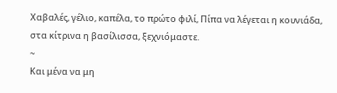Χαβαλές, γέλιο, καπέλα, το πρώτο φιλί, Πίπα να λέγεται η κουνιάδα, στα κίτρινα η βασίλισσα, ξεχνιόμαστε.
~
Και μένα να μη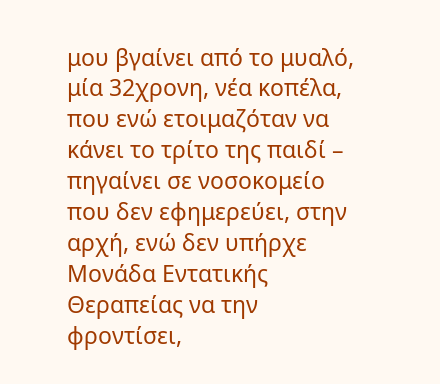μου βγαίνει από το μυαλό, μία 32χρονη, νέα κοπέλα, που ενώ ετοιμαζόταν να κάνει το τρίτο της παιδί – πηγαίνει σε νοσοκομείο που δεν εφημερεύει, στην αρχή, ενώ δεν υπήρχε Μονάδα Εντατικής Θεραπείας να την φροντίσει,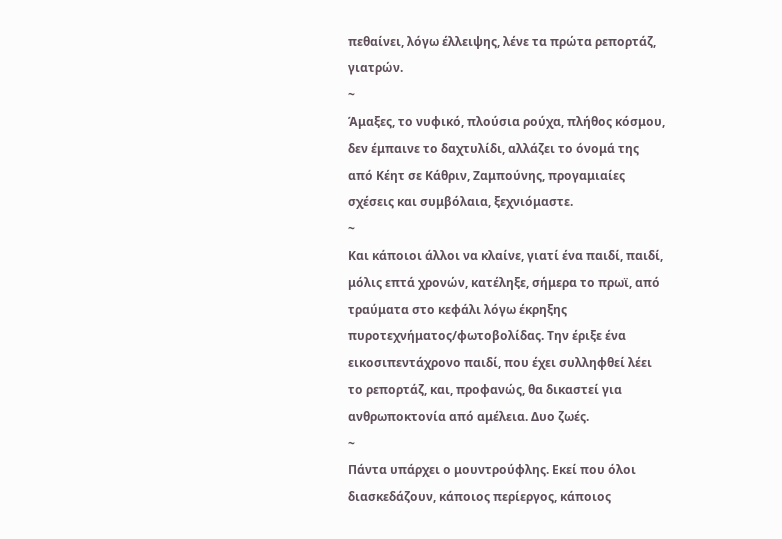πεθαίνει, λόγω έλλειψης, λένε τα πρώτα ρεπορτάζ, γιατρών.
~
Άμαξες, το νυφικό, πλούσια ρούχα, πλήθος κόσμου, δεν έμπαινε το δαχτυλίδι, αλλάζει το όνομά της από Κέητ σε Κάθριν, Ζαμπούνης, προγαμιαίες σχέσεις και συμβόλαια, ξεχνιόμαστε.
~
Και κάποιοι άλλοι να κλαίνε, γιατί ένα παιδί, παιδί, μόλις επτά χρονών, κατέληξε, σήμερα το πρωϊ, από τραύματα στο κεφάλι λόγω έκρηξης πυροτεχνήματος/φωτοβολίδας. Την έριξε ένα εικοσιπεντάχρονο παιδί, που έχει συλληφθεί λέει το ρεπορτάζ, και, προφανώς, θα δικαστεί για ανθρωποκτονία από αμέλεια. Δυο ζωές.
~
Πάντα υπάρχει ο μουντρούφλης. Εκεί που όλοι διασκεδάζουν, κάποιος περίεργος, κάποιος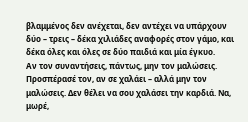βλαμμένος δεν ανέχεται, δεν αντέχει να υπάρχουν δύο – τρεις – δέκα χιλιάδες αναφορές στον γάμο, και δέκα όλες και όλες σε δύο παιδιά και μία έγκυο.
Αν τον συναντήσεις, πάντως, μην τον μαλώσεις. Προσπέρασέ τον, αν σε χαλάει – αλλά μην τον μαλώσεις. Δεν θέλει να σου χαλάσει την καρδιά. Να, μωρέ,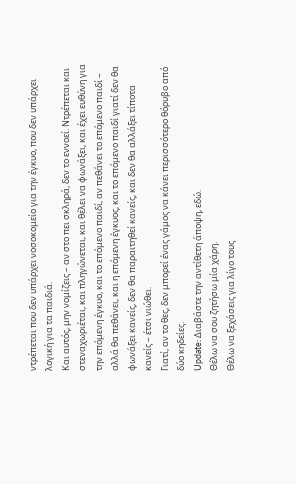ντρέπεται που δεν υπάρχει νοσοκομείο για την έγκυο, που δεν υπάρχει λογική για τα παιδιά.
Και αυτός, μην νομίζεις – αν στο πει σκληρά, δεν το εννοεί. Ντρέπεται και στεναχωριέται, και πληγώνεται, και θέλει να φωνάξει, και έχει ευθύνη για την επόμενη έγκυο, και το επόμενο παιδί, αν πεθάνει το επόμενο παιδί – αλλά θα πεθάνει, και η επόμενη έγκυος, και το επόμενο παιδί γιατί δεν θα φωνάξει κανείς, δεν θα παραιτηθεί κανείς, και δεν θα αλλάξει τίποτα κανείς – έτσι νιώθει.
Γιατί, αν το θες, δεν μπορεί ένας γάμος να κάνει περισσότερο θόρυβο από δύο κηδείες.
Update: Διαβάστε την αντίθετη άποψη, εδώ.
Θέλω να σου ζητήσω μία χάρη.
Θέλω να ξεχάσεις για λίγο τους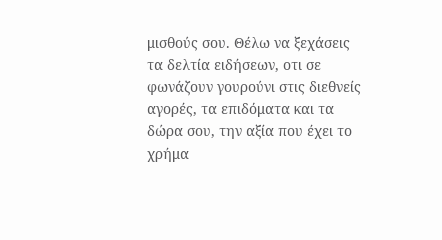μισθούς σου. Θέλω να ξεχάσεις τα δελτία ειδήσεων, οτι σε φωνάζουν γουρούνι στις διεθνείς αγορές, τα επιδόματα και τα δώρα σου, την αξία που έχει το χρήμα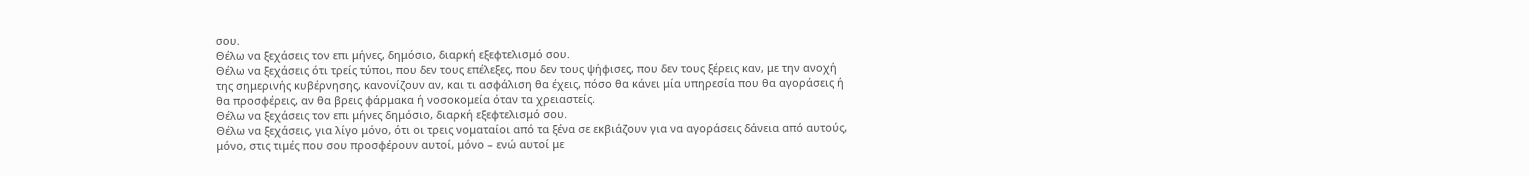σου.
Θέλω να ξεχάσεις τον επι μήνες, δημόσιο, διαρκή εξεφτελισμό σου.
Θέλω να ξεχάσεις ότι τρείς τύποι, που δεν τους επέλεξες, που δεν τους ψήφισες, που δεν τους ξέρεις καν, με την ανοχή της σημερινής κυβέρνησης, κανονίζουν αν, και τι ασφάλιση θα έχεις, πόσο θα κάνει μία υπηρεσία που θα αγοράσεις ή θα προσφέρεις, αν θα βρεις φάρμακα ή νοσοκομεία όταν τα χρειαστείς.
Θέλω να ξεχάσεις τον επι μήνες δημόσιο, διαρκή εξεφτελισμό σου.
Θέλω να ξεχάσεις, για λίγο μόνο, ότι οι τρεις νοματαίοι από τα ξένα σε εκβιάζουν για να αγοράσεις δάνεια από αυτούς, μόνο, στις τιμές που σου προσφέρουν αυτοί, μόνο – ενώ αυτοί με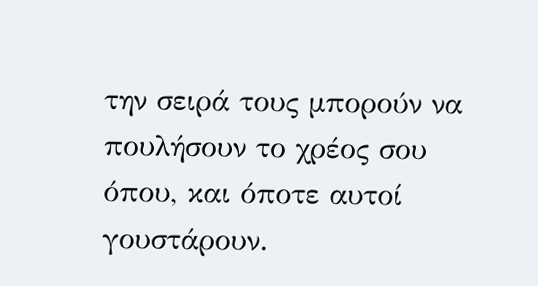την σειρά τους μπορούν να πουλήσουν το χρέος σου όπου, και όποτε αυτοί γουστάρουν.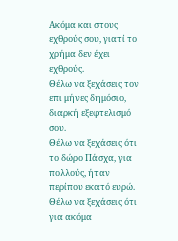Ακόμα και στους εχθρούς σου, γιατί το χρήμα δεν έχει εχθρούς.
Θέλω να ξεχάσεις τον επι μήνες δημόσιο, διαρκή εξεφτελισμό σου.
Θέλω να ξεχάσεις ότι το δώρο Πάσχα, για πολλούς, ήταν περίπου εκατό ευρώ. Θέλω να ξεχάσεις ότι για ακόμα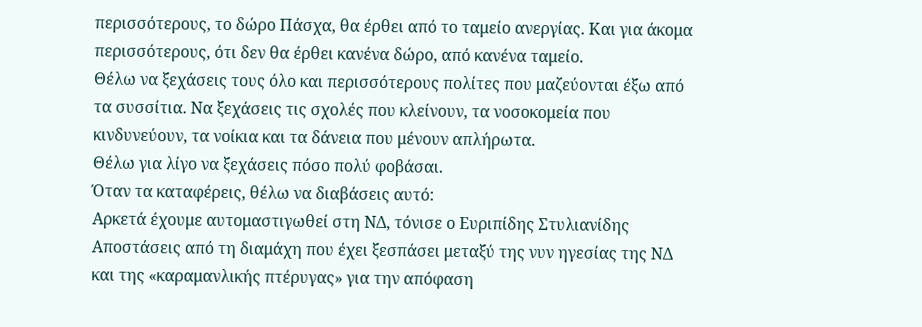περισσότερους, το δώρο Πάσχα, θα έρθει από το ταμείο ανεργίας. Και για άκομα περισσότερους, ότι δεν θα έρθει κανένα δώρο, από κανένα ταμείο.
Θέλω να ξεχάσεις τους όλο και περισσότερους πολίτες που μαζεύονται έξω από τα συσσίτια. Να ξεχάσεις τις σχολές που κλείνουν, τα νοσοκομεία που κινδυνεύουν, τα νοίκια και τα δάνεια που μένουν απλήρωτα.
Θέλω για λίγο να ξεχάσεις πόσο πολύ φοβάσαι.
Όταν τα καταφέρεις, θέλω να διαβάσεις αυτό:
Αρκετά έχουμε αυτομαστιγωθεί στη ΝΔ, τόνισε ο Ευριπίδης Στυλιανίδης
Αποστάσεις από τη διαμάχη που έχει ξεσπάσει μεταξύ της νυν ηγεσίας της ΝΔ και της «καραμανλικής πτέρυγας» για την απόφαση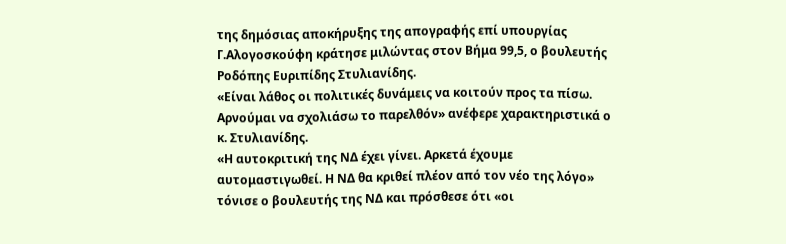της δημόσιας αποκήρυξης της απογραφής επί υπουργίας Γ.Αλογοσκούφη κράτησε μιλώντας στον Βήμα 99,5, ο βουλευτής Ροδόπης Ευριπίδης Στυλιανίδης.
«Είναι λάθος οι πολιτικές δυνάμεις να κοιτούν προς τα πίσω. Αρνούμαι να σχολιάσω το παρελθόν» ανέφερε χαρακτηριστικά ο κ. Στυλιανίδης.
«Η αυτοκριτική της ΝΔ έχει γίνει. Αρκετά έχουμε αυτομαστιγωθεί. Η ΝΔ θα κριθεί πλέον από τον νέο της λόγο» τόνισε ο βουλευτής της ΝΔ και πρόσθεσε ότι «οι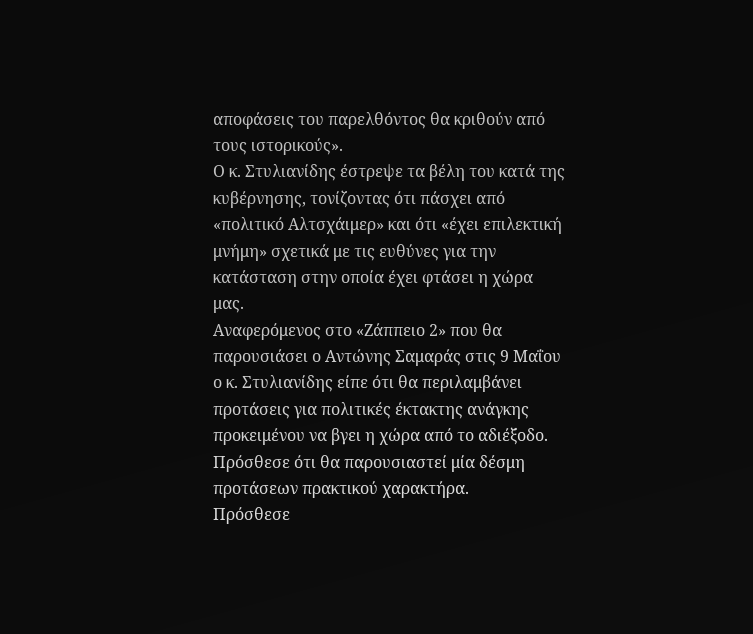αποφάσεις του παρελθόντος θα κριθούν από τους ιστορικούς».
Ο κ. Στυλιανίδης έστρεψε τα βέλη του κατά της κυβέρνησης, τονίζοντας ότι πάσχει από «πολιτικό Αλτσχάιμερ» και ότι «έχει επιλεκτική μνήμη» σχετικά με τις ευθύνες για την κατάσταση στην οποία έχει φτάσει η χώρα μας.
Αναφερόμενος στο «Ζάππειο 2» που θα παρουσιάσει ο Αντώνης Σαμαράς στις 9 Μαΐου ο κ. Στυλιανίδης είπε ότι θα περιλαμβάνει προτάσεις για πολιτικές έκτακτης ανάγκης προκειμένου να βγει η χώρα από το αδιέξοδο. Πρόσθεσε ότι θα παρουσιαστεί μία δέσμη προτάσεων πρακτικού χαρακτήρα.
Πρόσθεσε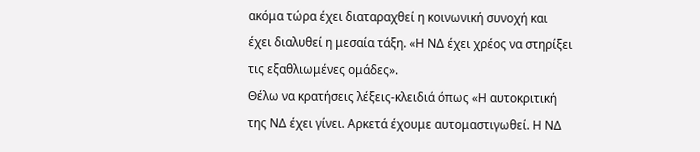ακόμα τώρα έχει διαταραχθεί η κοινωνική συνοχή και έχει διαλυθεί η μεσαία τάξη. «Η ΝΔ έχει χρέος να στηρίξει τις εξαθλιωμένες ομάδες».
Θέλω να κρατήσεις λέξεις-κλειδιά όπως «Η αυτοκριτική της ΝΔ έχει γίνει. Αρκετά έχουμε αυτομαστιγωθεί. Η ΝΔ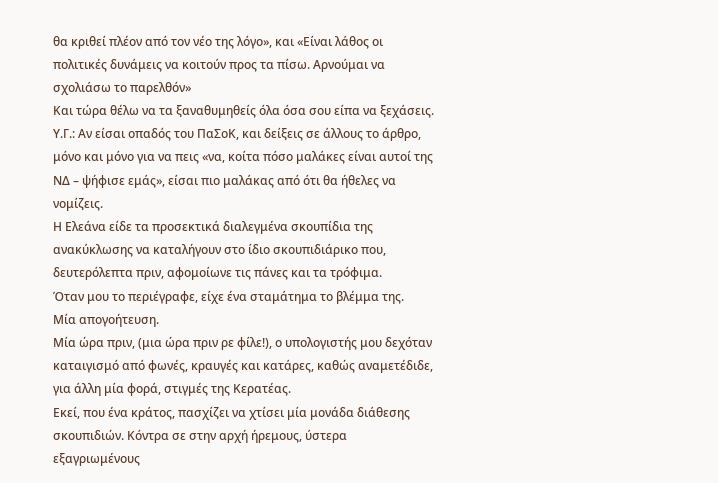θα κριθεί πλέον από τον νέο της λόγο», και «Είναι λάθος οι πολιτικές δυνάμεις να κοιτούν προς τα πίσω. Αρνούμαι να σχολιάσω το παρελθόν»
Και τώρα θέλω να τα ξαναθυμηθείς όλα όσα σου είπα να ξεχάσεις.
Υ.Γ.: Αν είσαι οπαδός του ΠαΣοΚ, και δείξεις σε άλλους το άρθρο, μόνο και μόνο για να πεις «να, κοίτα πόσο μαλάκες είναι αυτοί της ΝΔ – ψήφισε εμάς», είσαι πιο μαλάκας από ότι θα ήθελες να νομίζεις.
Η Ελεάνα είδε τα προσεκτικά διαλεγμένα σκουπίδια της ανακύκλωσης να καταλήγουν στο ίδιο σκουπιδιάρικο που, δευτερόλεπτα πριν, αφομοίωνε τις πάνες και τα τρόφιμα.
Όταν μου το περιέγραφε, είχε ένα σταμάτημα το βλέμμα της.
Μία απογοήτευση.
Μία ώρα πριν, (μια ώρα πριν ρε φίλε!), ο υπολογιστής μου δεχόταν καταιγισμό από φωνές, κραυγές και κατάρες, καθώς αναμετέδιδε, για άλλη μία φορά, στιγμές της Κερατέας.
Εκεί, που ένα κράτος, πασχίζει να χτίσει μία μονάδα διάθεσης σκουπιδιών. Κόντρα σε στην αρχή ήρεμους, ύστερα εξαγριωμένους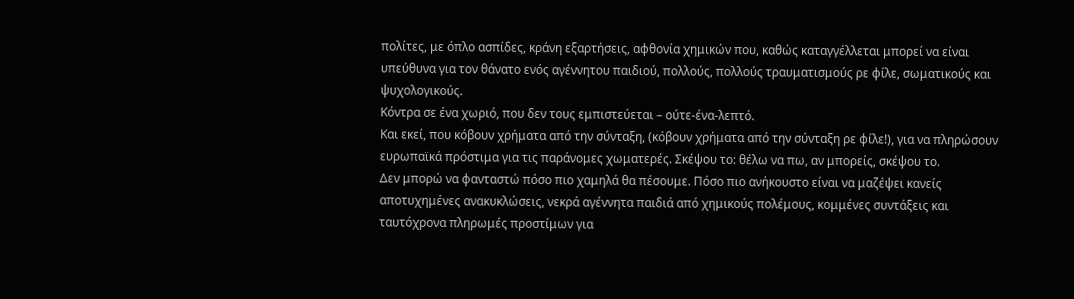πολίτες, με όπλο ασπίδες, κράνη εξαρτήσεις, αφθονία χημικών που, καθώς καταγγέλλεται μπορεί να είναι υπεύθυνα για τον θάνατο ενός αγέννητου παιδιού, πολλούς, πολλούς τραυματισμούς ρε φίλε, σωματικούς και ψυχολογικούς.
Κόντρα σε ένα χωριό, που δεν τους εμπιστεύεται – ούτε-ένα-λεπτό.
Και εκεί, που κόβουν χρήματα από την σύνταξη, (κόβουν χρήματα από την σύνταξη ρε φίλε!), για να πληρώσουν ευρωπαϊκά πρόστιμα για τις παράνομες χωματερές. Σκέψου το: θέλω να πω, αν μπορείς, σκέψου το.
Δεν μπορώ να φανταστώ πόσο πιο χαμηλά θα πέσουμε. Πόσο πιο ανήκουστο είναι να μαζέψει κανείς αποτυχημένες ανακυκλώσεις, νεκρά αγέννητα παιδιά από χημικούς πολέμους, κομμένες συντάξεις και ταυτόχρονα πληρωμές προστίμων για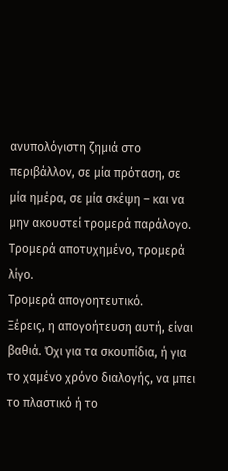ανυπολόγιστη ζημιά στο περιβάλλον, σε μία πρόταση, σε μία ημέρα, σε μία σκέψη – και να μην ακουστεί τρομερά παράλογο. Τρομερά αποτυχημένο, τρομερά λίγο.
Τρομερά απογοητευτικό.
Ξέρεις, η απογοήτευση αυτή, είναι βαθιά. Όχι για τα σκουπίδια, ή για το χαμένο χρόνο διαλογής, να μπει το πλαστικό ή το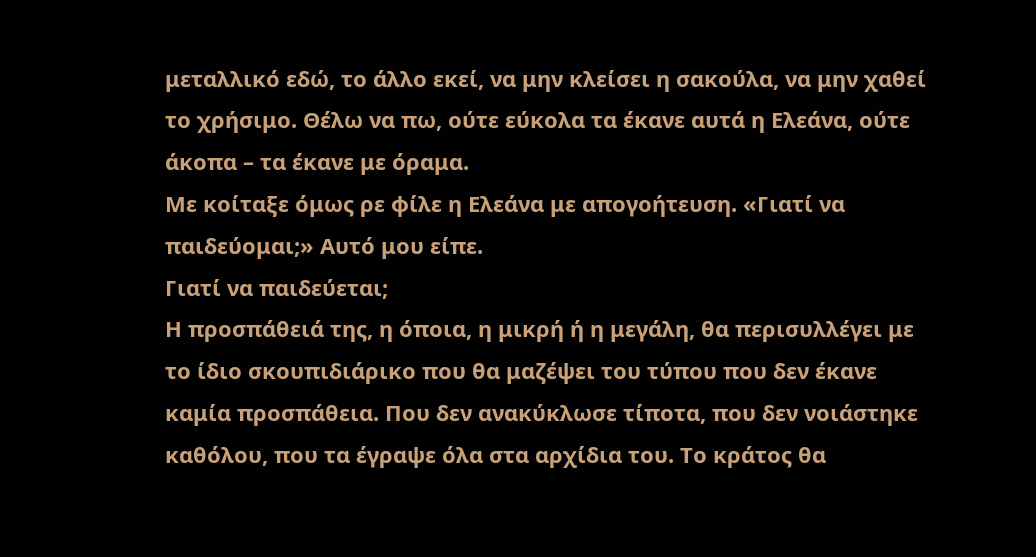μεταλλικό εδώ, το άλλο εκεί, να μην κλείσει η σακούλα, να μην χαθεί το χρήσιμο. Θέλω να πω, ούτε εύκολα τα έκανε αυτά η Ελεάνα, ούτε άκοπα – τα έκανε με όραμα.
Με κοίταξε όμως ρε φίλε η Ελεάνα με απογοήτευση. «Γιατί να παιδεύομαι;» Αυτό μου είπε.
Γιατί να παιδεύεται;
Η προσπάθειά της, η όποια, η μικρή ή η μεγάλη, θα περισυλλέγει με το ίδιο σκουπιδιάρικο που θα μαζέψει του τύπου που δεν έκανε καμία προσπάθεια. Που δεν ανακύκλωσε τίποτα, που δεν νοιάστηκε καθόλου, που τα έγραψε όλα στα αρχίδια του. Το κράτος θα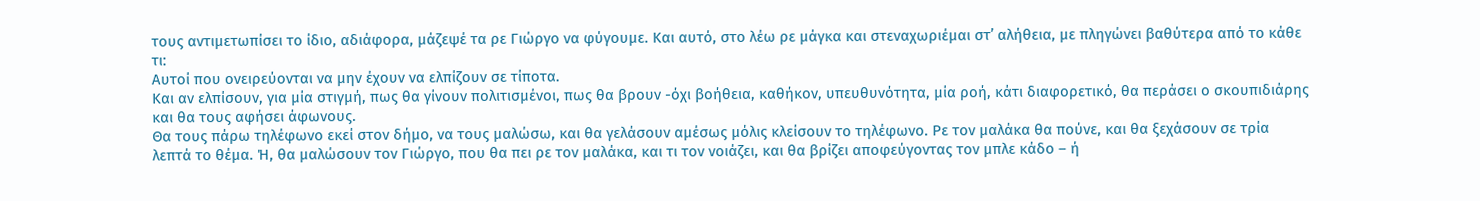τους αντιμετωπίσει το ίδιο, αδιάφορα, μάζεψέ τα ρε Γιώργο να φύγουμε. Και αυτό, στο λέω ρε μάγκα και στεναχωριέμαι στ’ αλήθεια, με πληγώνει βαθύτερα από το κάθε τι:
Αυτοί που ονειρεύονται να μην έχουν να ελπίζουν σε τίποτα.
Και αν ελπίσουν, για μία στιγμή, πως θα γίνουν πολιτισμένοι, πως θα βρουν -όχι βοήθεια, καθήκον, υπευθυνότητα, μία ροή, κάτι διαφορετικό, θα περάσει ο σκουπιδιάρης και θα τους αφήσει άφωνους.
Θα τους πάρω τηλέφωνο εκεί στον δήμο, να τους μαλώσω, και θα γελάσουν αμέσως μόλις κλείσουν το τηλέφωνο. Ρε τον μαλάκα θα πούνε, και θα ξεχάσουν σε τρία λεπτά το θέμα. Ή, θα μαλώσουν τον Γιώργο, που θα πει ρε τον μαλάκα, και τι τον νοιάζει, και θα βρίζει αποφεύγοντας τον μπλε κάδο – ή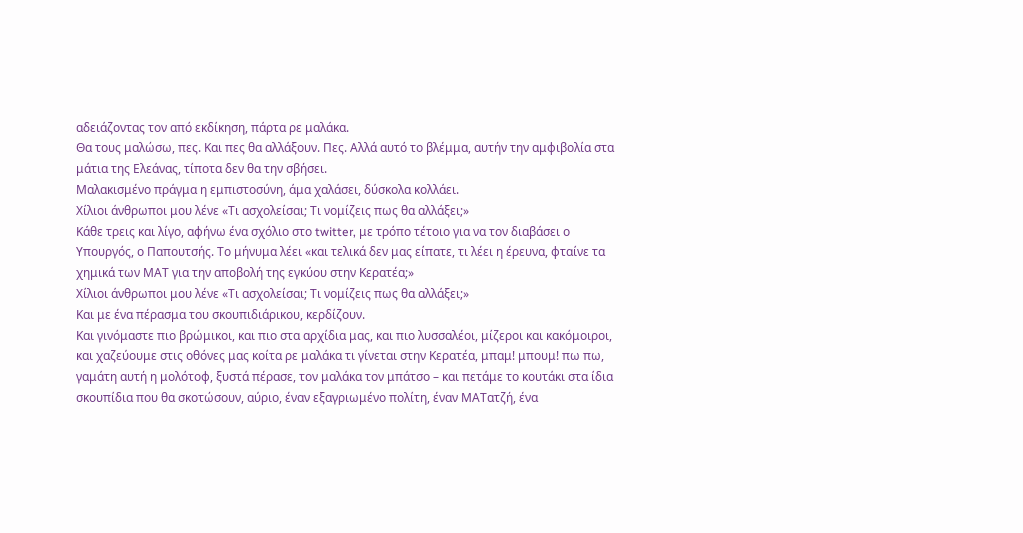αδειάζοντας τον από εκδίκηση, πάρτα ρε μαλάκα.
Θα τους μαλώσω, πες. Και πες θα αλλάξουν. Πες. Αλλά αυτό το βλέμμα, αυτήν την αμφιβολία στα μάτια της Ελεάνας, τίποτα δεν θα την σβήσει.
Μαλακισμένο πράγμα η εμπιστοσύνη, άμα χαλάσει, δύσκολα κολλάει.
Χίλιοι άνθρωποι μου λένε «Τι ασχολείσαι; Τι νομίζεις πως θα αλλάξει;»
Κάθε τρεις και λίγο, αφήνω ένα σχόλιο στο twitter, με τρόπο τέτοιο για να τον διαβάσει ο Υπουργός, ο Παπουτσής. Το μήνυμα λέει «και τελικά δεν μας είπατε, τι λέει η έρευνα, φταίνε τα χημικά των ΜΑΤ για την αποβολή της εγκύου στην Κερατέα;»
Χίλιοι άνθρωποι μου λένε «Τι ασχολείσαι; Τι νομίζεις πως θα αλλάξει;»
Και με ένα πέρασμα του σκουπιδιάρικου, κερδίζουν.
Και γινόμαστε πιο βρώμικοι, και πιο στα αρχίδια μας, και πιο λυσσαλέοι, μίζεροι και κακόμοιροι, και χαζεύουμε στις οθόνες μας κοίτα ρε μαλάκα τι γίνεται στην Κερατέα, μπαμ! μπουμ! πω πω, γαμάτη αυτή η μολότοφ, ξυστά πέρασε, τον μαλάκα τον μπάτσο – και πετάμε το κουτάκι στα ίδια σκουπίδια που θα σκοτώσουν, αύριο, έναν εξαγριωμένο πολίτη, έναν ΜΑΤατζή, ένα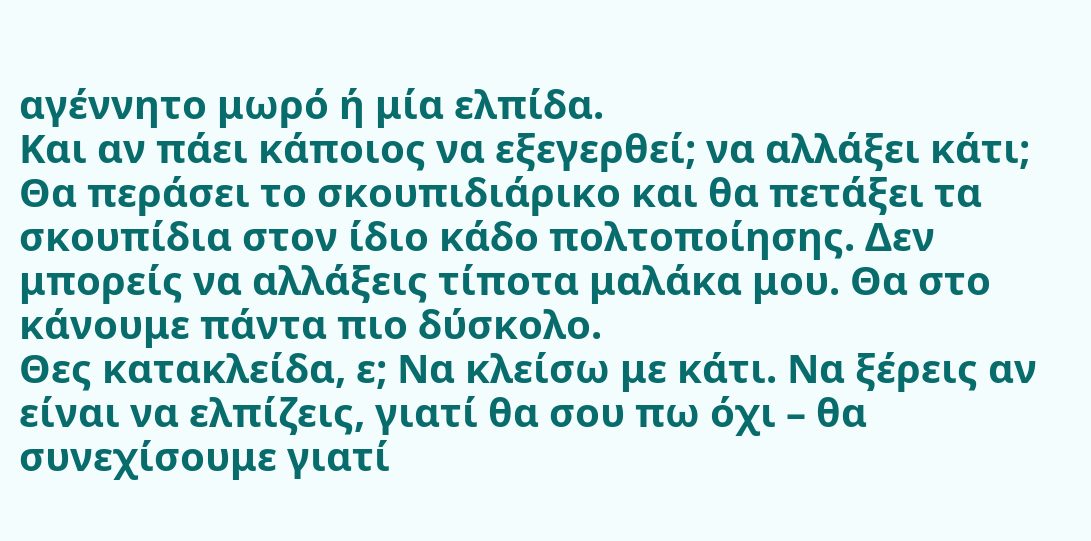αγέννητο μωρό ή μία ελπίδα.
Και αν πάει κάποιος να εξεγερθεί; να αλλάξει κάτι;
Θα περάσει το σκουπιδιάρικο και θα πετάξει τα σκουπίδια στον ίδιο κάδο πολτοποίησης. Δεν μπορείς να αλλάξεις τίποτα μαλάκα μου. Θα στο κάνουμε πάντα πιο δύσκολο.
Θες κατακλείδα, ε; Να κλείσω με κάτι. Να ξέρεις αν είναι να ελπίζεις, γιατί θα σου πω όχι – θα συνεχίσουμε γιατί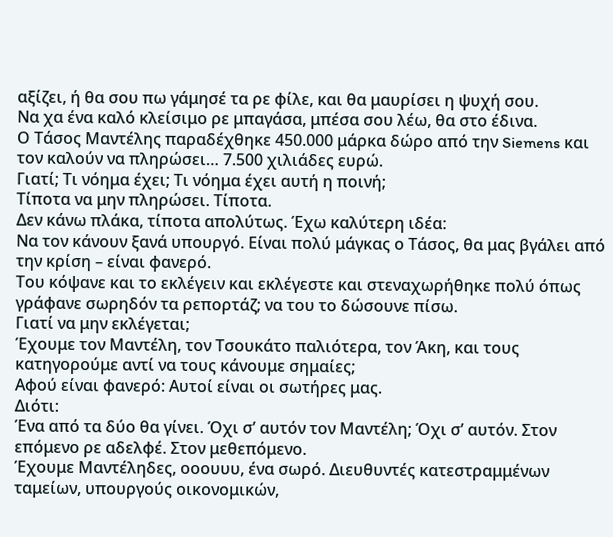αξίζει, ή θα σου πω γάμησέ τα ρε φίλε, και θα μαυρίσει η ψυχή σου.
Να χα ένα καλό κλείσιμο ρε μπαγάσα, μπέσα σου λέω, θα στο έδινα.
Ο Τάσος Μαντέλης παραδέχθηκε 450.000 μάρκα δώρο από την Siemens και τον καλούν να πληρώσει… 7.500 χιλιάδες ευρώ.
Γιατί; Τι νόημα έχει; Τι νόημα έχει αυτή η ποινή;
Τίποτα να μην πληρώσει. Τίποτα.
Δεν κάνω πλάκα, τίποτα απολύτως. Έχω καλύτερη ιδέα:
Να τον κάνουν ξανά υπουργό. Είναι πολύ μάγκας ο Τάσος, θα μας βγάλει από την κρίση – είναι φανερό.
Του κόψανε και το εκλέγειν και εκλέγεστε και στεναχωρήθηκε πολύ όπως γράφανε σωρηδόν τα ρεπορτάζ; να του το δώσουνε πίσω.
Γιατί να μην εκλέγεται;
Έχουμε τον Μαντέλη, τον Τσουκάτο παλιότερα, τον Άκη, και τους κατηγορούμε αντί να τους κάνουμε σημαίες;
Αφού είναι φανερό: Αυτοί είναι οι σωτήρες μας.
Διότι:
Ένα από τα δύο θα γίνει. Όχι σ’ αυτόν τον Μαντέλη; Όχι σ’ αυτόν. Στον επόμενο ρε αδελφέ. Στον μεθεπόμενο.
Έχουμε Μαντέληδες, οοουυυ, ένα σωρό. Διευθυντές κατεστραμμένων ταμείων, υπουργούς οικονομικών,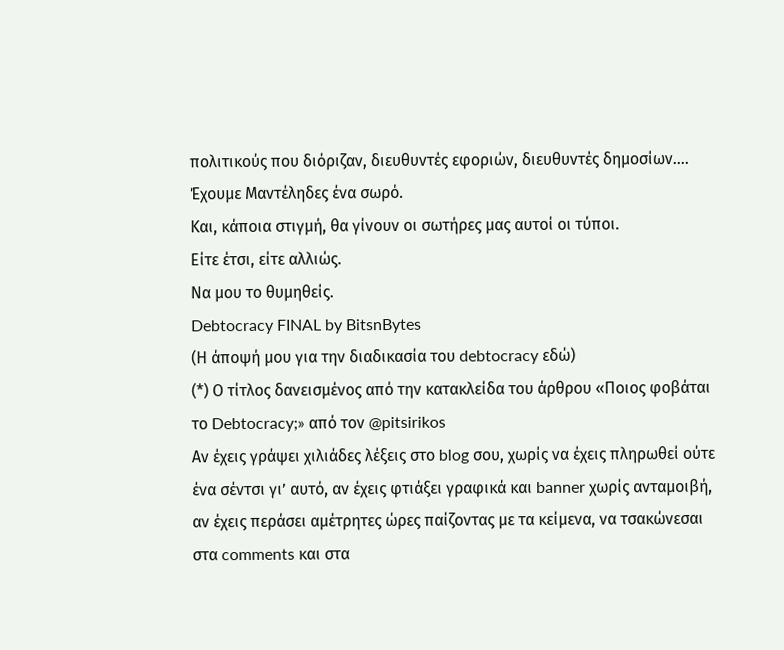πολιτικούς που διόριζαν, διευθυντές εφοριών, διευθυντές δημοσίων….
Έχουμε Μαντέληδες ένα σωρό.
Και, κάποια στιγμή, θα γίνουν οι σωτήρες μας αυτοί οι τύποι.
Είτε έτσι, είτε αλλιώς.
Να μου το θυμηθείς.
Debtocracy FINAL by BitsnBytes
(Η άποψή μου για την διαδικασία του debtocracy εδώ)
(*) Ο τίτλος δανεισμένος από την κατακλείδα του άρθρου «Ποιος φοβάται το Debtocracy;» από τον @pitsirikos
Αν έχεις γράψει χιλιάδες λέξεις στο blog σου, χωρίς να έχεις πληρωθεί ούτε ένα σέντσι γι’ αυτό, αν έχεις φτιάξει γραφικά και banner χωρίς ανταμοιβή, αν έχεις περάσει αμέτρητες ώρες παίζοντας με τα κείμενα, να τσακώνεσαι στα comments και στα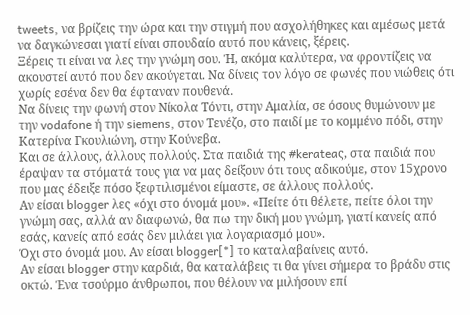tweets, να βρίζεις την ώρα και την στιγμή που ασχολήθηκες και αμέσως μετά να δαγκώνεσαι γιατί είναι σπουδαίο αυτό που κάνεις, ξέρεις.
Ξέρεις τι είναι να λες την γνώμη σου. Ή, ακόμα καλύτερα, να φροντίζεις να ακουστεί αυτό που δεν ακούγεται. Να δίνεις τον λόγο σε φωνές που νιώθεις ότι χωρίς εσένα δεν θα έφταναν πουθενά.
Να δίνεις την φωνή στον Νίκολα Τόντι, στην Αμαλία, σε όσους θυμώνουν με την vodafone ή την siemens, στον Τενέζο, στο παιδί με το κομμένο πόδι, στην Κατερίνα Γκουλιώνη, στην Κούνεβα.
Και σε άλλους, άλλους πολλούς. Στα παιδιά της #kerateaς, στα παιδιά που έραψαν τα στόματά τους για να μας δείξουν ότι τους αδικούμε, στον 15χρονο που μας έδειξε πόσο ξεφτιλισμένοι είμαστε, σε άλλους πολλούς.
Αν είσαι blogger λες «όχι στο όνομά μου». «Πείτε ότι θέλετε, πείτε όλοι την γνώμη σας, αλλά αν διαφωνώ, θα πω την δική μου γνώμη, γιατί κανείς από εσάς, κανείς από εσάς δεν μιλάει για λογαριασμό μου».
Όχι στο όνομά μου. Αν είσαι blogger[*] το καταλαβαίνεις αυτό.
Αν είσαι blogger στην καρδιά, θα καταλάβεις τι θα γίνει σήμερα το βράδυ στις οκτώ. Ένα τσούρμο άνθρωποι, που θέλουν να μιλήσουν επί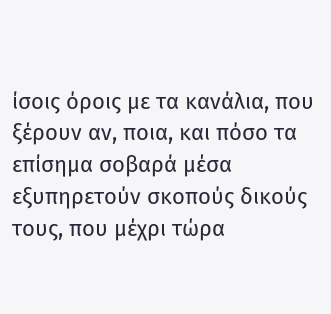ίσοις όροις με τα κανάλια, που ξέρουν αν, ποια, και πόσο τα επίσημα σοβαρά μέσα εξυπηρετούν σκοπούς δικούς τους, που μέχρι τώρα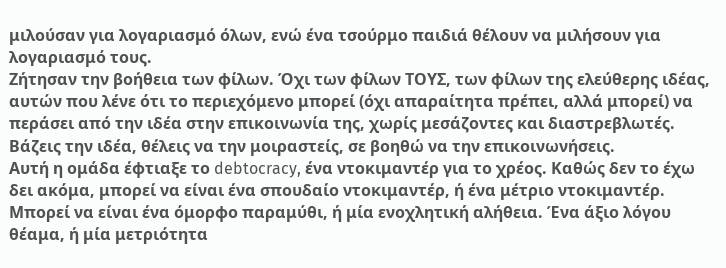μιλούσαν για λογαριασμό όλων, ενώ ένα τσούρμο παιδιά θέλουν να μιλήσουν για λογαριασμό τους.
Ζήτησαν την βοήθεια των φίλων. Όχι των φίλων ΤΟΥΣ, των φίλων της ελεύθερης ιδέας, αυτών που λένε ότι το περιεχόμενο μπορεί (όχι απαραίτητα πρέπει, αλλά μπορεί) να περάσει από την ιδέα στην επικοινωνία της, χωρίς μεσάζοντες και διαστρεβλωτές.
Βάζεις την ιδέα, θέλεις να την μοιραστείς, σε βοηθώ να την επικοινωνήσεις.
Αυτή η ομάδα έφτιαξε το debtocracy, ένα ντοκιμαντέρ για το χρέος. Καθώς δεν το έχω δει ακόμα, μπορεί να είναι ένα σπουδαίο ντοκιμαντέρ, ή ένα μέτριο ντοκιμαντέρ. Μπορεί να είναι ένα όμορφο παραμύθι, ή μία ενοχλητική αλήθεια. Ένα άξιο λόγου θέαμα, ή μία μετριότητα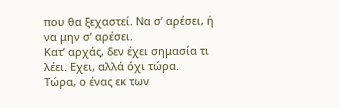που θα ξεχαστεί. Να σ’ αρέσει, ή να μην σ’ αρέσει.
Κατ’ αρχάς, δεν έχει σημασία τι λέει. Εχει, αλλά όχι τώρα.
Τώρα, ο ένας εκ των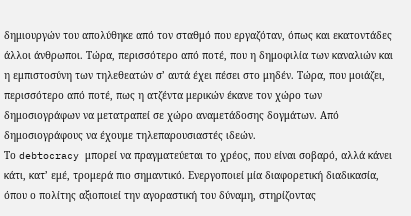δημιουργών του απολύθηκε από τον σταθμό που εργαζόταν, όπως και εκατοντάδες άλλοι άνθρωποι. Τώρα, περισσότερο από ποτέ, που η δημοφιλία των καναλιών και η εμπιστοσύνη των τηλεθεατών σ’ αυτά έχει πέσει στο μηδέν. Τώρα, που μοιάζει, περισσότερο από ποτέ, πως η ατζέντα μερικών έκανε τον χώρο των δημοσιογράφων να μετατραπεί σε χώρο αναμετάδοσης δογμάτων. Από δημοσιογράφους να έχουμε τηλεπαρουσιαστές ιδεών.
Το debtocracy μπορεί να πραγματεύεται το χρέος, που είναι σοβαρό, αλλά κάνει κάτι, κατ’ εμέ, τρομερά πιο σημαντικό. Ενεργοποιεί μία διαφορετική διαδικασία, όπου ο πολίτης αξιοποιεί την αγοραστική του δύναμη, στηρίζοντας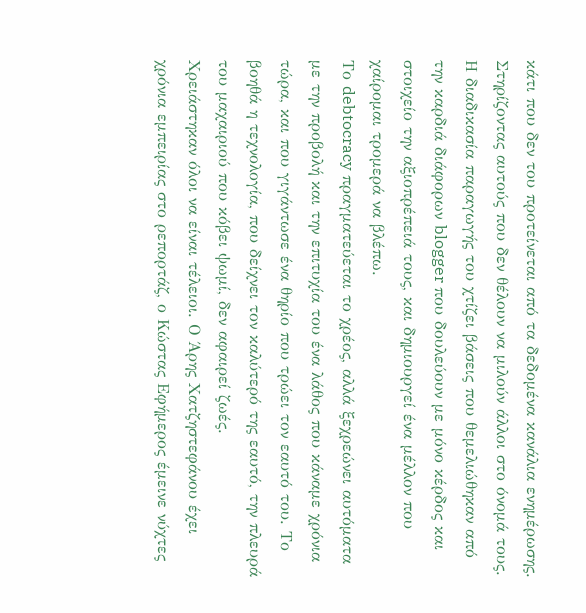κάτι που δεν του προτείνεται από τα δεδομένα κανάλια ενημέρωσης.
Στηρίζοντας αυτούς που δεν θέλουν να μιλούν άλλοι στο όνομά τους.
Η διαδικασία παραγωγής του χτίζει βάσεις που θεμελιώθηκαν από την καρδιά διάφορων blogger που δουλεύουν με μόνο κέρδος και στοιχείο την αξιοπρέπειά τους, και δημιουργεί ένα μέλλον που χαίρομαι τρομερά να βλέπω.
Το debtocracy πραγματεύεται το χρέος, αλλά ξεχρεώνει αυτόματα με την προβολή και την επιτυχία του ένα λάθος που κάναμε χρόνια τώρα, και που γιγάντωσε ένα θηρίο που τρώει τον εαυτό του. Το βοηθά η τεχνολογία, που δείχνει τον καλύτερό της εαυτό, την πλευρά του μαχαιριού που κόβει ψωμί, δεν αφαιρεί ζωές.
Χρειάστηκαν όλοι να είναι τέλειοι. Ο Άρης Χατζηστεφάνου έχει χρόνια εμπειρίας στο ρεπορτάζ, ο Κώστας Εφήμερος έμεινε νύχτες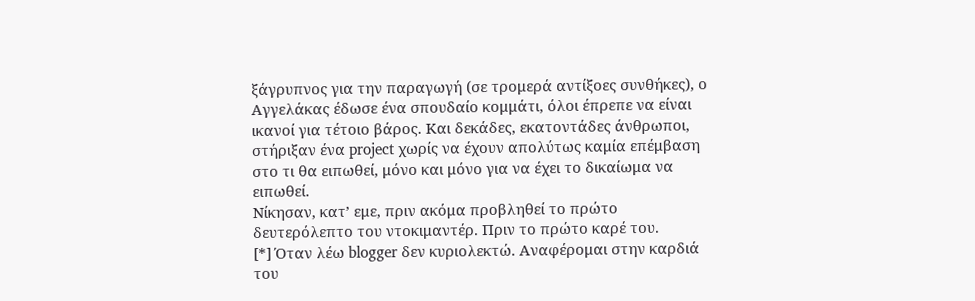ξάγρυπνος για την παραγωγή (σε τρομερά αντίξοες συνθήκες), ο Αγγελάκας έδωσε ένα σπουδαίο κομμάτι, όλοι έπρεπε να είναι ικανοί για τέτοιο βάρος. Και δεκάδες, εκατοντάδες άνθρωποι, στήριξαν ένα project χωρίς να έχουν απολύτως καμία επέμβαση στο τι θα ειπωθεί, μόνο και μόνο για να έχει το δικαίωμα να ειπωθεί.
Νίκησαν, κατ’ εμε, πριν ακόμα προβληθεί το πρώτο δευτερόλεπτο του ντοκιμαντέρ. Πριν το πρώτο καρέ του.
[*] Όταν λέω blogger δεν κυριολεκτώ. Αναφέρομαι στην καρδιά του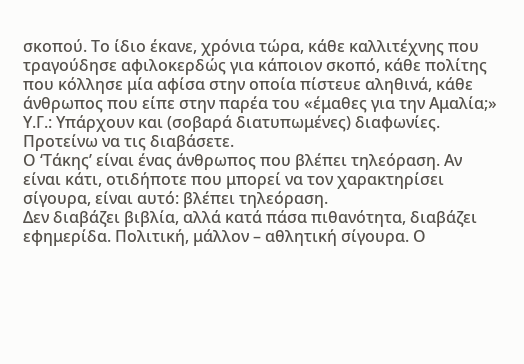σκοπού. Το ίδιο έκανε, χρόνια τώρα, κάθε καλλιτέχνης που τραγούδησε αφιλοκερδώς για κάποιον σκοπό, κάθε πολίτης που κόλλησε μία αφίσα στην οποία πίστευε αληθινά, κάθε άνθρωπος που είπε στην παρέα του «έμαθες για την Αμαλία;»
Υ.Γ.: Υπάρχουν και (σοβαρά διατυπωμένες) διαφωνίες. Προτείνω να τις διαβάσετε.
Ο ‘Τάκης’ είναι ένας άνθρωπος που βλέπει τηλεόραση. Αν είναι κάτι, οτιδήποτε που μπορεί να τον χαρακτηρίσει σίγουρα, είναι αυτό: βλέπει τηλεόραση.
Δεν διαβάζει βιβλία, αλλά κατά πάσα πιθανότητα, διαβάζει εφημερίδα. Πολιτική, μάλλον – αθλητική σίγουρα. Ο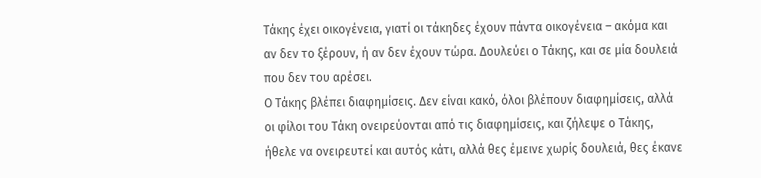Τάκης έχει οικογένεια, γιατί οι τάκηδες έχουν πάντα οικογένεια – ακόμα και αν δεν το ξέρουν, ή αν δεν έχουν τώρα. Δουλεύει ο Τάκης, και σε μία δουλειά που δεν του αρέσει.
Ο Τάκης βλέπει διαφημίσεις. Δεν είναι κακό, όλοι βλέπουν διαφημίσεις, αλλά οι φίλοι του Τάκη ονειρεύονται από τις διαφημίσεις, και ζήλεψε ο Τάκης, ήθελε να ονειρευτεί και αυτός κάτι, αλλά θες έμεινε χωρίς δουλειά, θες έκανε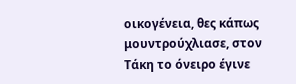οικογένεια, θες κάπως μουντρούχλιασε, στον Τάκη το όνειρο έγινε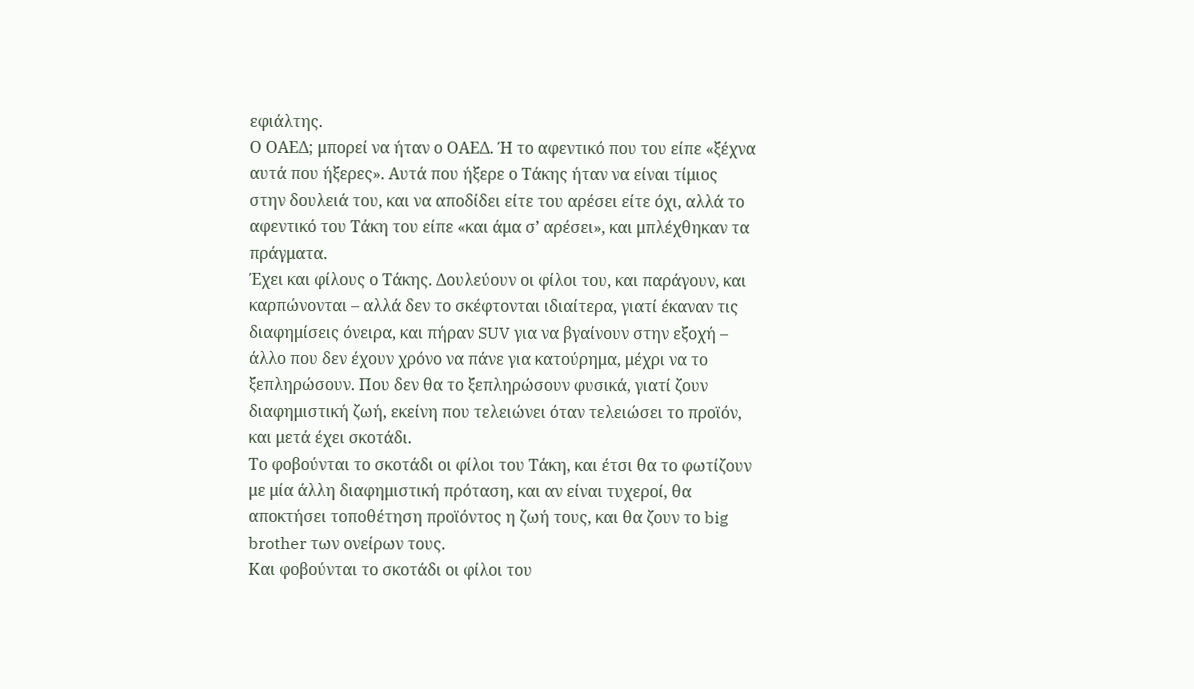εφιάλτης.
Ο ΟΑΕΔ; μπορεί να ήταν ο ΟΑΕΔ. Ή το αφεντικό που του είπε «ξέχνα αυτά που ήξερες». Αυτά που ήξερε ο Τάκης ήταν να είναι τίμιος στην δουλειά του, και να αποδίδει είτε του αρέσει είτε όχι, αλλά το αφεντικό του Τάκη του είπε «και άμα σ’ αρέσει», και μπλέχθηκαν τα πράγματα.
Έχει και φίλους ο Τάκης. Δουλεύουν οι φίλοι του, και παράγουν, και καρπώνονται – αλλά δεν το σκέφτονται ιδιαίτερα, γιατί έκαναν τις διαφημίσεις όνειρα, και πήραν SUV για να βγαίνουν στην εξοχή – άλλο που δεν έχουν χρόνο να πάνε για κατούρημα, μέχρι να το ξεπληρώσουν. Που δεν θα το ξεπληρώσουν φυσικά, γιατί ζουν διαφημιστική ζωή, εκείνη που τελειώνει όταν τελειώσει το προϊόν, και μετά έχει σκοτάδι.
Το φοβούνται το σκοτάδι οι φίλοι του Τάκη, και έτσι θα το φωτίζουν με μία άλλη διαφημιστική πρόταση, και αν είναι τυχεροί, θα αποκτήσει τοποθέτηση προϊόντος η ζωή τους, και θα ζουν το big brother των ονείρων τους.
Και φοβούνται το σκοτάδι οι φίλοι του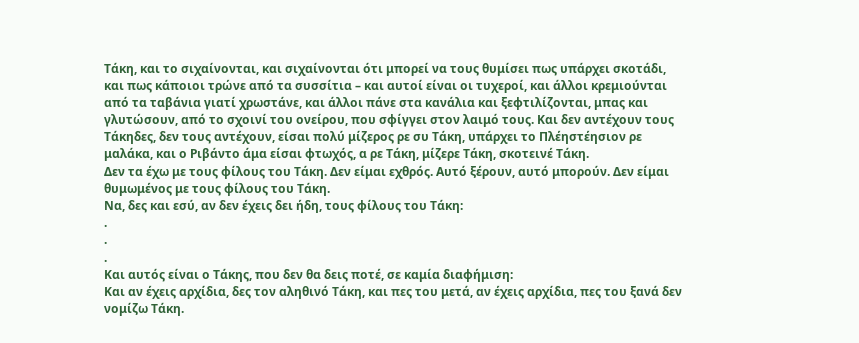Τάκη, και το σιχαίνονται, και σιχαίνονται ότι μπορεί να τους θυμίσει πως υπάρχει σκοτάδι, και πως κάποιοι τρώνε από τα συσσίτια – και αυτοί είναι οι τυχεροί, και άλλοι κρεμιούνται από τα ταβάνια γιατί χρωστάνε, και άλλοι πάνε στα κανάλια και ξεφτιλίζονται, μπας και γλυτώσουν, από το σχοινί του ονείρου, που σφίγγει στον λαιμό τους. Και δεν αντέχουν τους Τάκηδες, δεν τους αντέχουν, είσαι πολύ μίζερος ρε συ Τάκη, υπάρχει το Πλέηστέησιον ρε μαλάκα, και ο Ριβάντο άμα είσαι φτωχός, α ρε Τάκη, μίζερε Τάκη, σκοτεινέ Τάκη.
Δεν τα έχω με τους φίλους του Τάκη. Δεν είμαι εχθρός. Αυτό ξέρουν, αυτό μπορούν. Δεν είμαι θυμωμένος με τους φίλους του Τάκη.
Να, δες και εσύ, αν δεν έχεις δει ήδη, τους φίλους του Τάκη:
.
.
.
Και αυτός είναι ο Τάκης, που δεν θα δεις ποτέ, σε καμία διαφήμιση:
Και αν έχεις αρχίδια, δες τον αληθινό Τάκη, και πες του μετά, αν έχεις αρχίδια, πες του ξανά δεν νομίζω Τάκη.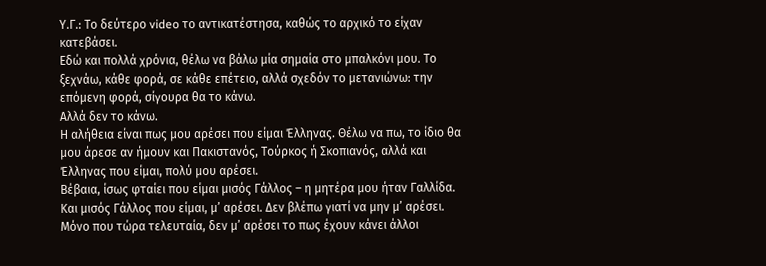Υ.Γ.: Το δεύτερο video το αντικατέστησα, καθώς το αρχικό το είχαν κατεβάσει.
Εδώ και πολλά χρόνια, θέλω να βάλω μία σημαία στο μπαλκόνι μου. Το ξεχνάω, κάθε φορά, σε κάθε επέτειο, αλλά σχεδόν το μετανιώνω: την επόμενη φορά, σίγουρα θα το κάνω.
Αλλά δεν το κάνω.
Η αλήθεια είναι πως μου αρέσει που είμαι Έλληνας. Θέλω να πω, το ίδιο θα μου άρεσε αν ήμουν και Πακιστανός, Τούρκος ή Σκοπιανός, αλλά και Έλληνας που είμαι, πολύ μου αρέσει.
Βέβαια, ίσως φταίει που είμαι μισός Γάλλος – η μητέρα μου ήταν Γαλλίδα. Και μισός Γάλλος που είμαι, μ’ αρέσει. Δεν βλέπω γιατί να μην μ’ αρέσει.
Μόνο που τώρα τελευταία, δεν μ’ αρέσει το πως έχουν κάνει άλλοι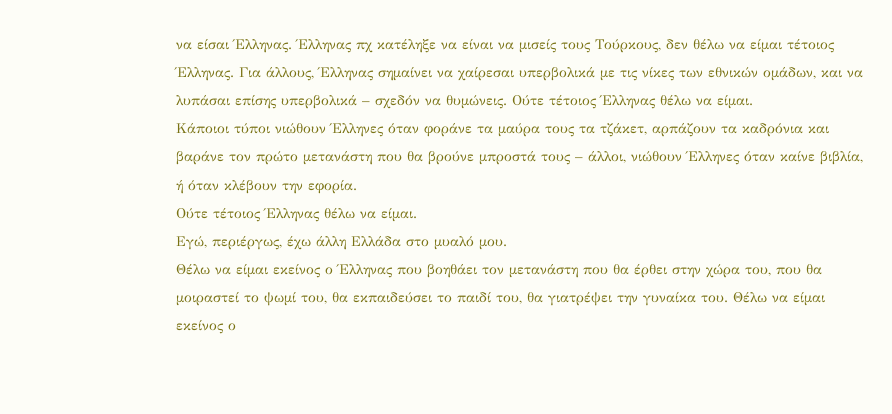να είσαι Έλληνας. Έλληνας πχ κατέληξε να είναι να μισείς τους Τούρκους, δεν θέλω να είμαι τέτοιος Έλληνας. Για άλλους, Έλληνας σημαίνει να χαίρεσαι υπερβολικά με τις νίκες των εθνικών ομάδων, και να λυπάσαι επίσης υπερβολικά – σχεδόν να θυμώνεις. Ούτε τέτοιος Έλληνας θέλω να είμαι.
Κάποιοι τύποι νιώθουν Έλληνες όταν φοράνε τα μαύρα τους τα τζάκετ, αρπάζουν τα καδρόνια και βαράνε τον πρώτο μετανάστη που θα βρούνε μπροστά τους – άλλοι, νιώθουν Έλληνες όταν καίνε βιβλία, ή όταν κλέβουν την εφορία.
Ούτε τέτοιος Έλληνας θέλω να είμαι.
Εγώ, περιέργως, έχω άλλη Ελλάδα στο μυαλό μου.
Θέλω να είμαι εκείνος ο Έλληνας που βοηθάει τον μετανάστη που θα έρθει στην χώρα του, που θα μοιραστεί το ψωμί του, θα εκπαιδεύσει το παιδί του, θα γιατρέψει την γυναίκα του. Θέλω να είμαι εκείνος ο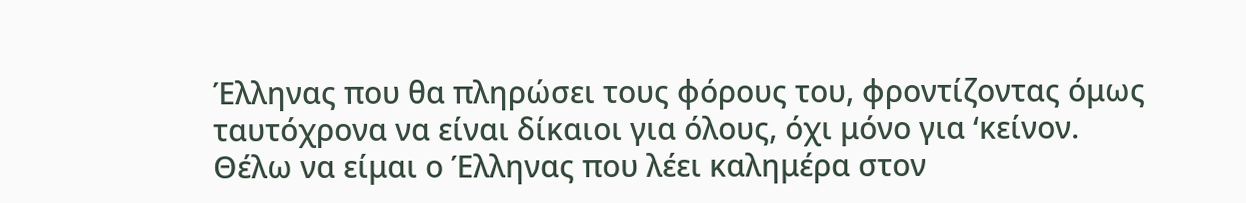Έλληνας που θα πληρώσει τους φόρους του, φροντίζοντας όμως ταυτόχρονα να είναι δίκαιοι για όλους, όχι μόνο για ‘κείνον.
Θέλω να είμαι ο Έλληνας που λέει καλημέρα στον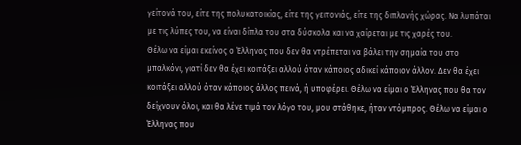γείτονά του, είτε της πολυκατοικίας, είτε της γειτονιάς, είτε της διπλανής χώρας. Να λυπάται με τις λύπες του, να είναι δίπλα του στα δύσκολα και να χαίρεται με τις χαρές του.
Θέλω να είμαι εκείνος ο Έλληνας που δεν θα ντρέπεται να βάλει την σημαία του στο μπαλκόνι, γιατί δεν θα έχει κοιτάξει αλλού όταν κάποιος αδικεί κάποιον άλλον. Δεν θα έχει κοιτάξει αλλού όταν κάποιος άλλος πεινά, ή υποφέρει. Θέλω να είμαι ο Έλληνας που θα τον δείχνουν όλοι, και θα λένε τιμά τον λόγο του, μου στάθηκε, ήταν ντόμπρος. Θέλω να είμαι ο Έλληνας που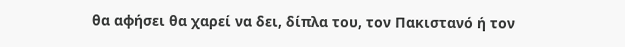θα αφήσει θα χαρεί να δει, δίπλα του, τον Πακιστανό ή τον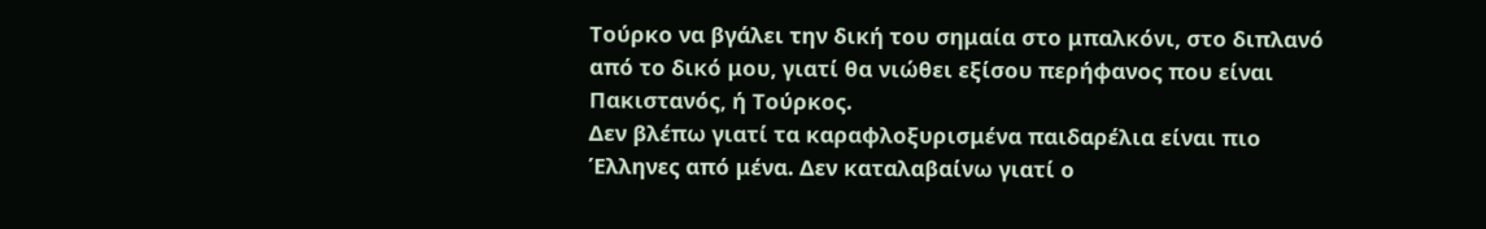Τούρκο να βγάλει την δική του σημαία στο μπαλκόνι, στο διπλανό από το δικό μου, γιατί θα νιώθει εξίσου περήφανος που είναι Πακιστανός, ή Τούρκος.
Δεν βλέπω γιατί τα καραφλοξυρισμένα παιδαρέλια είναι πιο Έλληνες από μένα. Δεν καταλαβαίνω γιατί ο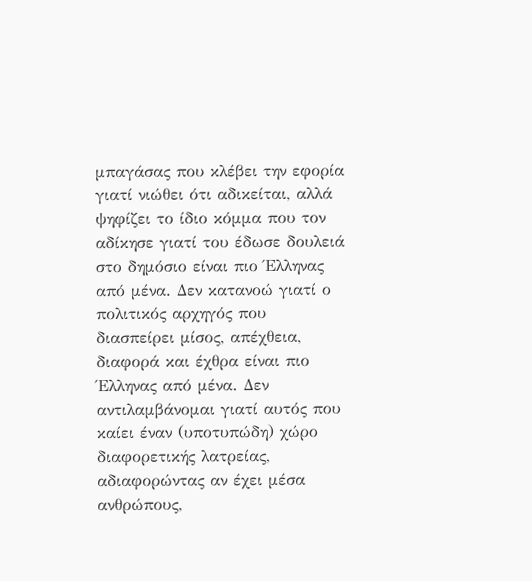μπαγάσας που κλέβει την εφορία γιατί νιώθει ότι αδικείται, αλλά ψηφίζει το ίδιο κόμμα που τον αδίκησε γιατί του έδωσε δουλειά στο δημόσιο είναι πιο Έλληνας από μένα. Δεν κατανοώ γιατί ο πολιτικός αρχηγός που διασπείρει μίσος, απέχθεια, διαφορά και έχθρα είναι πιο Έλληνας από μένα. Δεν αντιλαμβάνομαι γιατί αυτός που καίει έναν (υποτυπώδη) χώρο διαφορετικής λατρείας, αδιαφορώντας αν έχει μέσα ανθρώπους,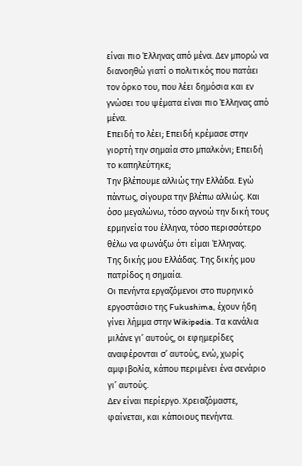είναι πιο Έλληνας από μένα. Δεν μπορώ να διανοηθώ γιατί ο πολιτικός που πατάει τον όρκο του, που λέει δημόσια και εν γνώσει του ψέματα είναι πιο Έλληνας από μένα.
Επειδή το λέει; Επειδή κρέμασε στην γιορτή την σημαία στο μπαλκόνι; Επειδή το καπηλεύτηκε;
Την βλέπουμε αλλιώς την Ελλάδα. Εγώ πάντως, σίγουρα την βλέπω αλλιώς. Και όσο μεγαλώνω, τόσο αγνοώ την δική τους ερμηνεία του έλληνα, τόσο περισσότερο θέλω να φωνάξω ότι είμαι Έλληνας.
Της δικής μου Ελλάδας. Της δικής μου πατρίδος η σημαία.
Οι πενήντα εργαζόμενοι στο πυρηνικό εργοστάσιο της Fukushima, έχουν ήδη γίνει λήμμα στην Wikipedia. Τα κανάλια μιλάνε γι’ αυτούς, οι εφημερίδες αναφέρονται σ’ αυτούς, ενώ, χωρίς αμφιβολία, κάπου περιμένει ένα σενάριο γι’ αυτούς.
Δεν είναι περίεργο. Χρειαζόμαστε, φαίνεται, και κάποιους πενήντα.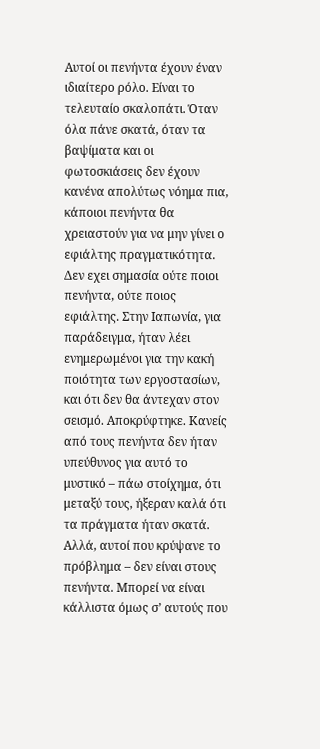Αυτοί οι πενήντα έχουν έναν ιδιαίτερο ρόλο. Είναι το τελευταίο σκαλοπάτι. Όταν όλα πάνε σκατά, όταν τα βαψίματα και οι φωτοσκιάσεις δεν έχουν κανένα απολύτως νόημα πια, κάποιοι πενήντα θα χρειαστούν για να μην γίνει ο εφιάλτης πραγματικότητα.
Δεν εχει σημασία ούτε ποιοι πενήντα, ούτε ποιος εφιάλτης. Στην Ιαπωνία, για παράδειγμα, ήταν λέει ενημερωμένοι για την κακή ποιότητα των εργοστασίων, και ότι δεν θα άντεχαν στον σεισμό. Αποκρύφτηκε. Κανείς από τους πενήντα δεν ήταν υπεύθυνος για αυτό το μυστικό – πάω στοίχημα, ότι μεταξύ τους, ήξεραν καλά ότι τα πράγματα ήταν σκατά. Αλλά, αυτοί που κρύψανε το πρόβλημα – δεν είναι στους πενήντα. Μπορεί να είναι κάλλιστα όμως σ’ αυτούς που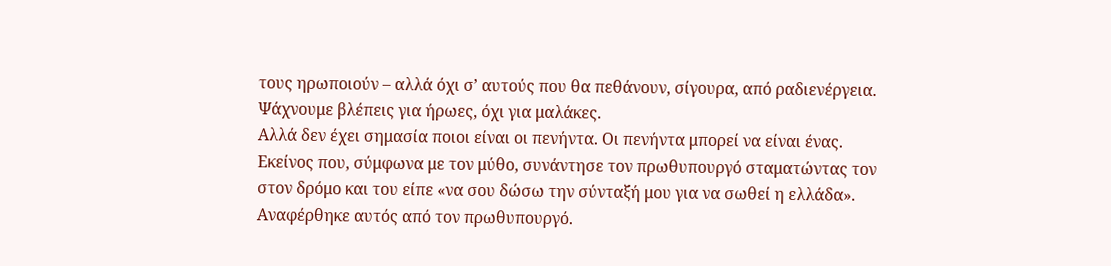τους ηρωποιούν – αλλά όχι σ’ αυτούς που θα πεθάνουν, σίγουρα, από ραδιενέργεια. Ψάχνουμε βλέπεις για ήρωες, όχι για μαλάκες.
Αλλά δεν έχει σημασία ποιοι είναι οι πενήντα. Οι πενήντα μπορεί να είναι ένας. Εκείνος που, σύμφωνα με τον μύθο, συνάντησε τον πρωθυπουργό σταματώντας τον στον δρόμο και του είπε «να σου δώσω την σύνταξή μου για να σωθεί η ελλάδα». Αναφέρθηκε αυτός από τον πρωθυπουργό.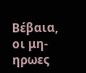Βέβαια, οι μη-ηρωες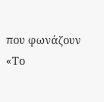που φωνάζουν «Το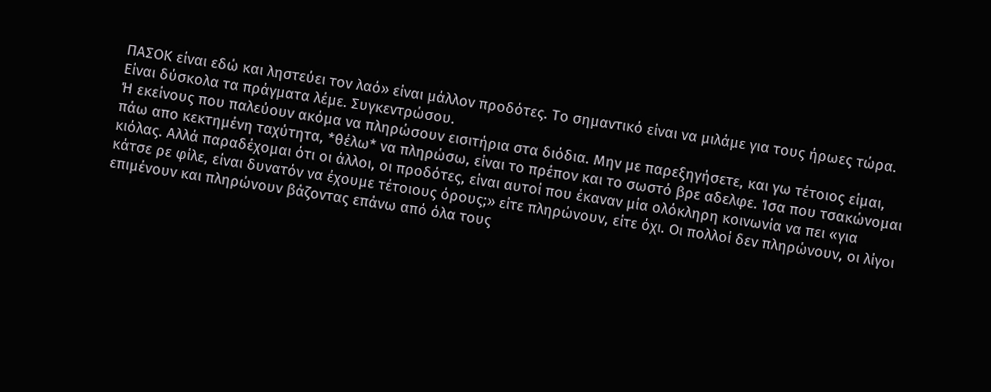ΠΑΣΟΚ είναι εδώ και ληστεύει τον λαό» είναι μάλλον προδότες. Το σημαντικό είναι να μιλάμε για τους ήρωες τώρα. Είναι δύσκολα τα πράγματα λέμε. Συγκεντρώσου.
Ή εκείνους που παλεύουν ακόμα να πληρώσουν εισιτήρια στα διόδια. Μην με παρεξηγήσετε, και γω τέτοιος είμαι, πάω απο κεκτημένη ταχύτητα, *θέλω* να πληρώσω, είναι το πρέπον και το σωστό βρε αδελφε. Ίσα που τσακώνομαι κιόλας. Αλλά παραδέχομαι ότι οι άλλοι, οι προδότες, είναι αυτοί που έκαναν μία ολόκληρη κοινωνία να πει «για κάτσε ρε φίλε, είναι δυνατόν να έχουμε τέτοιους όρους;» είτε πληρώνουν, είτε όχι. Οι πολλοί δεν πληρώνουν, οι λίγοι επιμένουν και πληρώνουν βάζοντας επάνω από όλα τους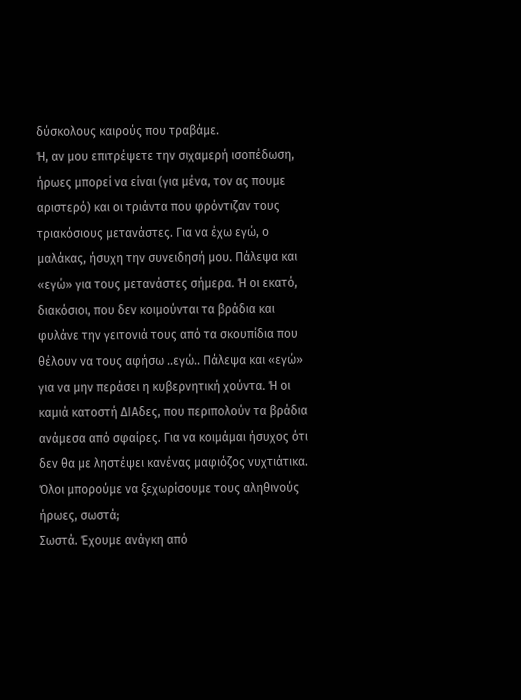δύσκολους καιρούς που τραβάμε.
Ή, αν μου επιτρέψετε την σιχαμερή ισοπέδωση, ήρωες μπορεί να είναι (για μένα, τον ας πουμε αριστερό) και οι τριάντα που φρόντιζαν τους τριακόσιους μετανάστες. Για να έχω εγώ, ο μαλάκας, ήσυχη την συνειδησή μου. Πάλεψα και «εγώ» για τους μετανάστες σήμερα. Ή οι εκατό, διακόσιοι, που δεν κοιμούνται τα βράδια και φυλάνε την γειτονιά τους από τα σκουπίδια που θέλουν να τους αφήσω ..εγώ.. Πάλεψα και «εγώ» για να μην περάσει η κυβερνητική χούντα. Ή οι καμιά κατοστή ΔΙΑδες, που περιπολούν τα βράδια ανάμεσα από σφαίρες. Για να κοιμάμαι ήσυχος ότι δεν θα με ληστέψει κανένας μαφιόζος νυχτιάτικα.
Όλοι μπορούμε να ξεχωρίσουμε τους αληθινούς ήρωες, σωστά;
Σωστά. Έχουμε ανάγκη από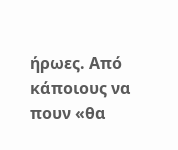ήρωες. Από κάποιους να πουν «θα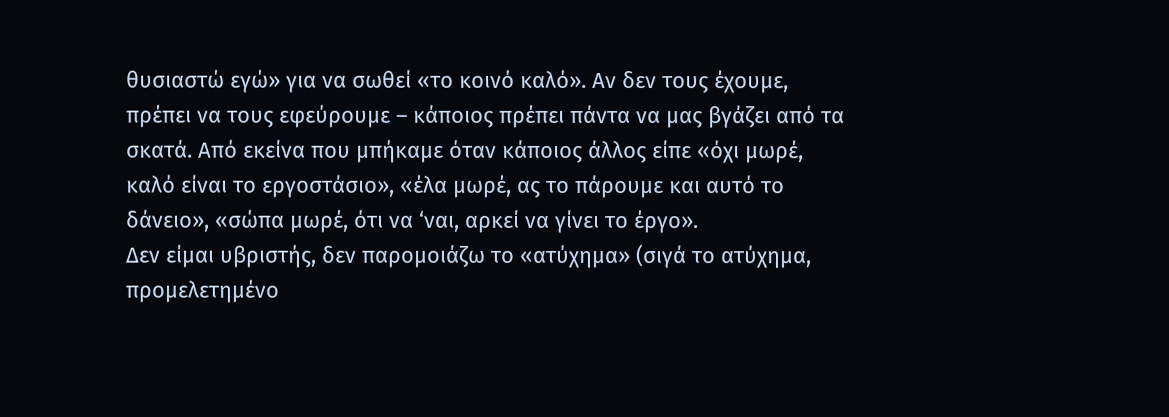θυσιαστώ εγώ» για να σωθεί «το κοινό καλό». Αν δεν τους έχουμε, πρέπει να τους εφεύρουμε – κάποιος πρέπει πάντα να μας βγάζει από τα σκατά. Από εκείνα που μπήκαμε όταν κάποιος άλλος είπε «όχι μωρέ, καλό είναι το εργοστάσιο», «έλα μωρέ, ας το πάρουμε και αυτό το δάνειο», «σώπα μωρέ, ότι να ‘ναι, αρκεί να γίνει το έργο».
Δεν είμαι υβριστής, δεν παρομοιάζω το «ατύχημα» (σιγά το ατύχημα, προμελετημένο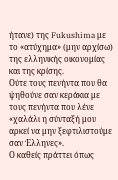ήτανε) της Fukushima με το «ατύχημα» (μην αρχίσω) της ελληνικής οικονομίας και της κρίσης.
Ούτε τους πενήντα που θα ψηθούνε σαν κεράκια με τους πενήντα που λένε «χαλάλι η σύνταξή μου αρκεί να μην ξεφτιλιστούμε σαν Έλληνες».
Ο καθείς πράττει όπως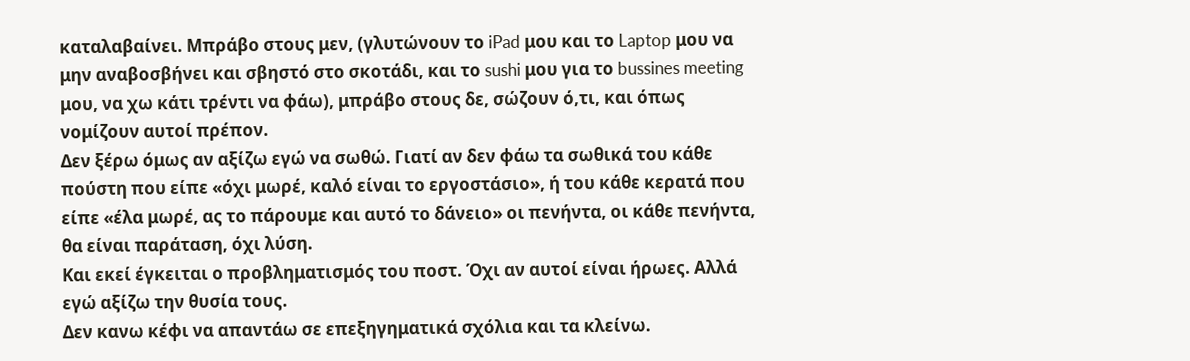καταλαβαίνει. Μπράβο στους μεν, (γλυτώνουν το iPad μου και το Laptop μου να μην αναβοσβήνει και σβηστό στο σκοτάδι, και το sushi μου για το bussines meeting μου, να χω κάτι τρέντι να φάω), μπράβο στους δε, σώζουν ό,τι, και όπως νομίζουν αυτοί πρέπον.
Δεν ξέρω όμως αν αξίζω εγώ να σωθώ. Γιατί αν δεν φάω τα σωθικά του κάθε πούστη που είπε «όχι μωρέ, καλό είναι το εργοστάσιο», ή του κάθε κερατά που είπε «έλα μωρέ, ας το πάρουμε και αυτό το δάνειο» οι πενήντα, οι κάθε πενήντα, θα είναι παράταση, όχι λύση.
Και εκεί έγκειται ο προβληματισμός του ποστ. Όχι αν αυτοί είναι ήρωες. Αλλά εγώ αξίζω την θυσία τους.
Δεν κανω κέφι να απαντάω σε επεξηγηματικά σχόλια και τα κλείνω.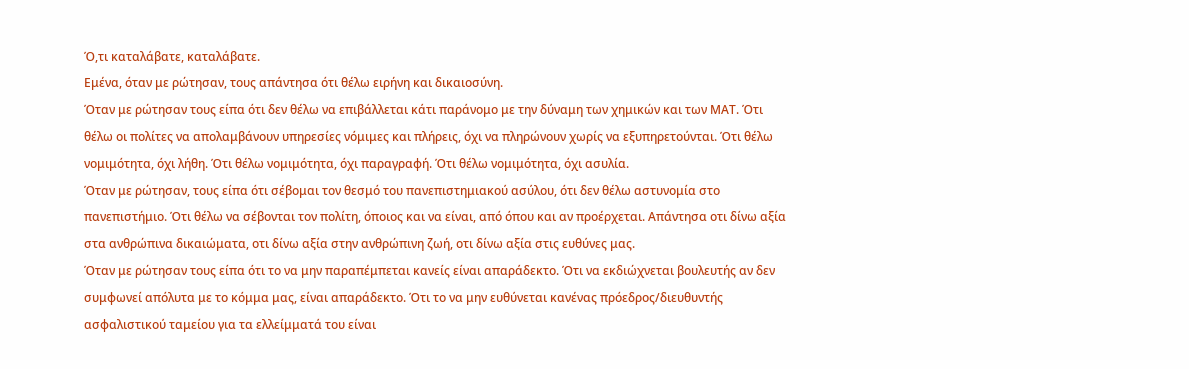Ό,τι καταλάβατε, καταλάβατε.
Εμένα, όταν με ρώτησαν, τους απάντησα ότι θέλω ειρήνη και δικαιοσύνη.
Όταν με ρώτησαν τους είπα ότι δεν θέλω να επιβάλλεται κάτι παράνομο με την δύναμη των χημικών και των ΜΑΤ. Ότι θέλω οι πολίτες να απολαμβάνουν υπηρεσίες νόμιμες και πλήρεις, όχι να πληρώνουν χωρίς να εξυπηρετούνται. Ότι θέλω νομιμότητα, όχι λήθη. Ότι θέλω νομιμότητα, όχι παραγραφή. Ότι θέλω νομιμότητα, όχι ασυλία.
Όταν με ρώτησαν, τους είπα ότι σέβομαι τον θεσμό του πανεπιστημιακού ασύλου, ότι δεν θέλω αστυνομία στο πανεπιστήμιο. Ότι θέλω να σέβονται τον πολίτη, όποιος και να είναι, από όπου και αν προέρχεται. Απάντησα οτι δίνω αξία στα ανθρώπινα δικαιώματα, οτι δίνω αξία στην ανθρώπινη ζωή, οτι δίνω αξία στις ευθύνες μας.
Όταν με ρώτησαν τους είπα ότι το να μην παραπέμπεται κανείς είναι απαράδεκτο. Ότι να εκδιώχνεται βουλευτής αν δεν συμφωνεί απόλυτα με το κόμμα μας, είναι απαράδεκτο. Ότι το να μην ευθύνεται κανένας πρόεδρος/διευθυντής ασφαλιστικού ταμείου για τα ελλείμματά του είναι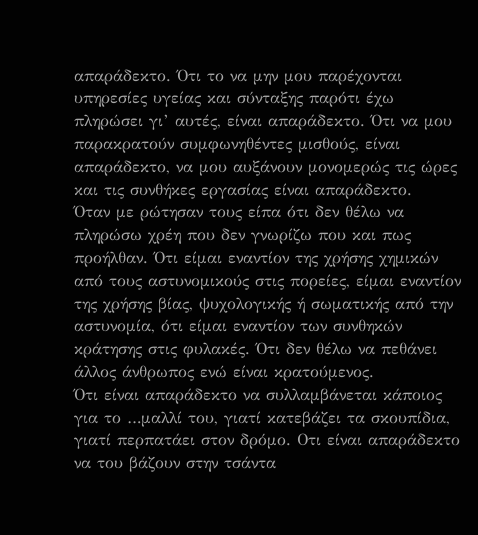απαράδεκτο. Ότι το να μην μου παρέχονται υπηρεσίες υγείας και σύνταξης παρότι έχω πληρώσει γι’ αυτές, είναι απαράδεκτο. Ότι να μου παρακρατούν συμφωνηθέντες μισθούς, είναι απαράδεκτο, να μου αυξάνουν μονομερώς τις ώρες και τις συνθήκες εργασίας είναι απαράδεκτο.
Όταν με ρώτησαν τους είπα ότι δεν θέλω να πληρώσω χρέη που δεν γνωρίζω που και πως προήλθαν. Ότι είμαι εναντίον της χρήσης χημικών από τους αστυνομικούς στις πορείες, είμαι εναντίον της χρήσης βίας, ψυχολογικής ή σωματικής από την αστυνομία, ότι είμαι εναντίον των συνθηκών κράτησης στις φυλακές. Ότι δεν θέλω να πεθάνει άλλος άνθρωπος ενώ είναι κρατούμενος.
Ότι είναι απαράδεκτο να συλλαμβάνεται κάποιος για το …μαλλί του, γιατί κατεβάζει τα σκουπίδια, γιατί περπατάει στον δρόμο. Οτι είναι απαράδεκτο να του βάζουν στην τσάντα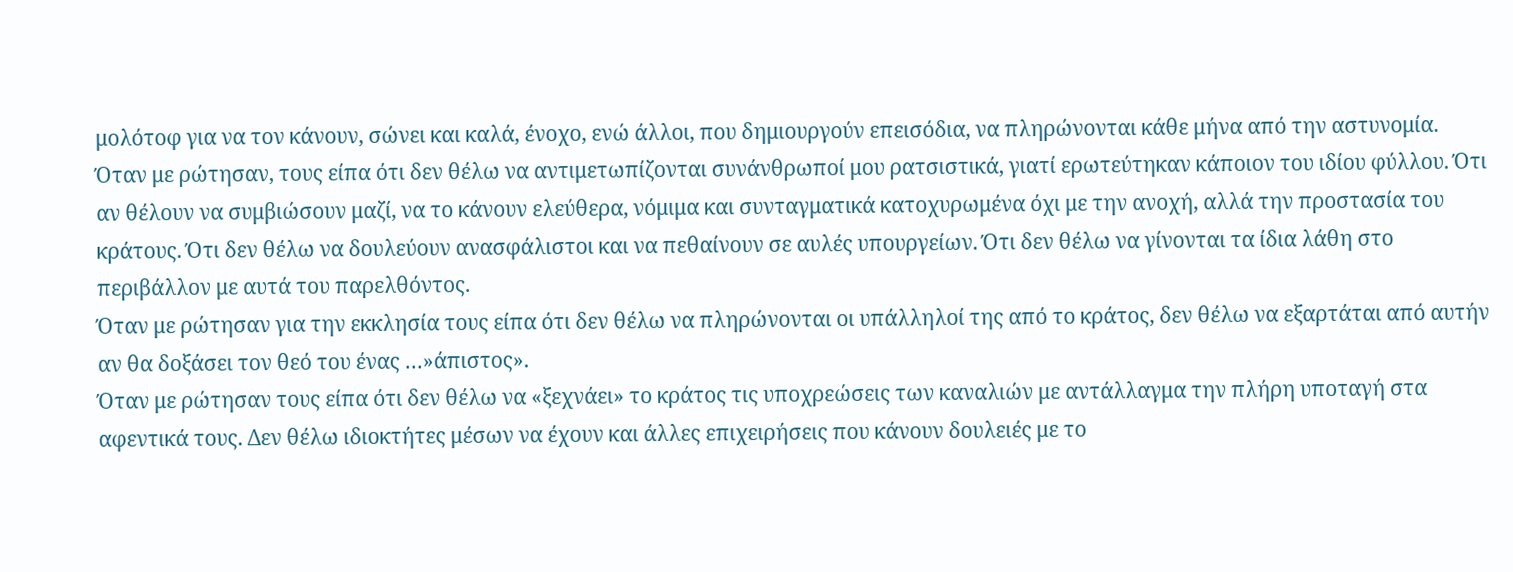μολότοφ για να τον κάνουν, σώνει και καλά, ένοχο, ενώ άλλοι, που δημιουργούν επεισόδια, να πληρώνονται κάθε μήνα από την αστυνομία.
Όταν με ρώτησαν, τους είπα ότι δεν θέλω να αντιμετωπίζονται συνάνθρωποί μου ρατσιστικά, γιατί ερωτεύτηκαν κάποιον του ιδίου φύλλου. Ότι αν θέλουν να συμβιώσουν μαζί, να το κάνουν ελεύθερα, νόμιμα και συνταγματικά κατοχυρωμένα όχι με την ανοχή, αλλά την προστασία του κράτους. Ότι δεν θέλω να δουλεύουν ανασφάλιστοι και να πεθαίνουν σε αυλές υπουργείων. Ότι δεν θέλω να γίνονται τα ίδια λάθη στο περιβάλλον με αυτά του παρελθόντος.
Όταν με ρώτησαν για την εκκλησία τους είπα ότι δεν θέλω να πληρώνονται οι υπάλληλοί της από το κράτος, δεν θέλω να εξαρτάται από αυτήν αν θα δοξάσει τον θεό του ένας …»άπιστος».
Όταν με ρώτησαν τους είπα ότι δεν θέλω να «ξεχνάει» το κράτος τις υποχρεώσεις των καναλιών με αντάλλαγμα την πλήρη υποταγή στα αφεντικά τους. Δεν θέλω ιδιοκτήτες μέσων να έχουν και άλλες επιχειρήσεις που κάνουν δουλειές με το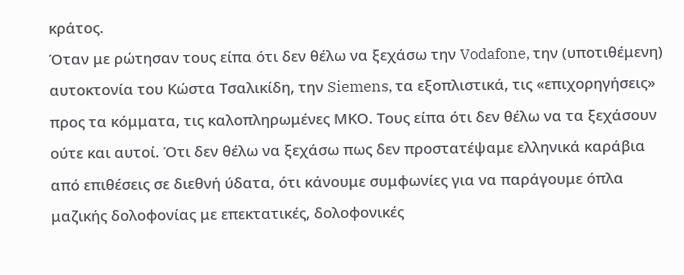κράτος.
Όταν με ρώτησαν τους είπα ότι δεν θέλω να ξεχάσω την Vodafone, την (υποτιθέμενη) αυτοκτονία του Κώστα Τσαλικίδη, την Siemens, τα εξοπλιστικά, τις «επιχορηγήσεις» προς τα κόμματα, τις καλοπληρωμένες ΜΚΟ. Τους είπα ότι δεν θέλω να τα ξεχάσουν ούτε και αυτοί. Ότι δεν θέλω να ξεχάσω πως δεν προστατέψαμε ελληνικά καράβια από επιθέσεις σε διεθνή ύδατα, ότι κάνουμε συμφωνίες για να παράγουμε όπλα μαζικής δολοφονίας με επεκτατικές, δολοφονικές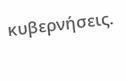κυβερνήσεις.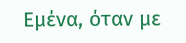Εμένα, όταν με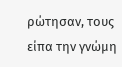ρώτησαν, τους είπα την γνώμη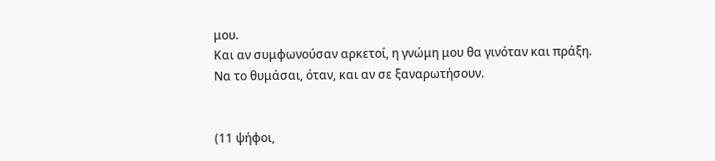μου.
Και αν συμφωνούσαν αρκετοί, η γνώμη μου θα γινόταν και πράξη.
Να το θυμάσαι, όταν, και αν σε ξαναρωτήσουν.


(11 ψήφοι,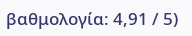βαθμολογία: 4,91 / 5)